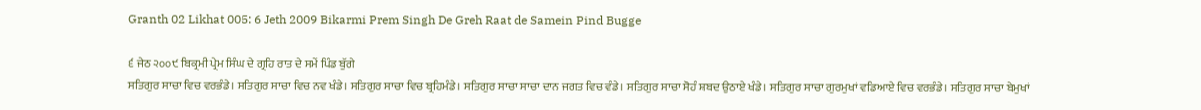Granth 02 Likhat 005: 6 Jeth 2009 Bikarmi Prem Singh De Greh Raat de Samein Pind Bugge

੬ ਜੇਠ ੨੦੦੯ ਬਿਕ੍ਰਮੀ ਪ੍ਰੇਮ ਸਿੰਘ ਦੇ ਗ੍ਰਹਿ ਰਾਤ ਦੇ ਸਮੇਂ ਪਿੰਡ ਬੁੱਗੇ
ਸਤਿਗੁਰ ਸਾਚਾ ਵਿਚ ਵਰਭੰਡੇ। ਸਤਿਗੁਰ ਸਾਚਾ ਵਿਚ ਨਵ ਖੰਡੇ। ਸਤਿਗੁਰ ਸਾਚਾ ਵਿਚ ਬ੍ਰਹਿਮੰਡੇ। ਸਤਿਗੁਰ ਸਾਚਾ ਸਾਚਾ ਦਾਨ ਜਗਤ ਵਿਚ ਵੰਡੇ। ਸਤਿਗੁਰ ਸਾਚਾ ਸੋਹੰ ਸ਼ਬਦ ਉਠਾਏ ਖੰਡੇ। ਸਤਿਗੁਰ ਸਾਚਾ ਗੁਰਮੁਖਾਂ ਵਡਿਆਏ ਵਿਚ ਵਰਭੰਡੇ। ਸਤਿਗੁਰ ਸਾਚਾ ਬੇਮੁਖਾਂ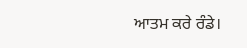ਆਤਮ ਕਰੇ ਰੰਡੇ।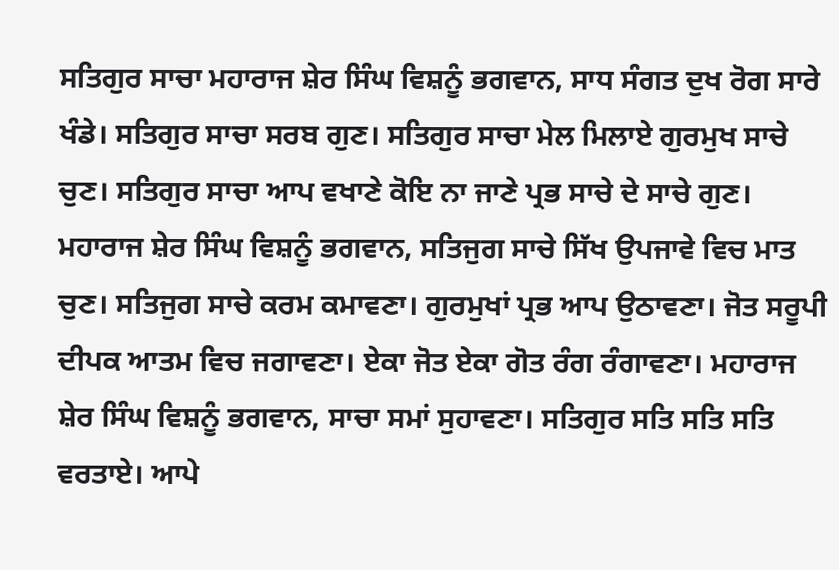ਸਤਿਗੁਰ ਸਾਚਾ ਮਹਾਰਾਜ ਸ਼ੇਰ ਸਿੰਘ ਵਿਸ਼ਨੂੰ ਭਗਵਾਨ, ਸਾਧ ਸੰਗਤ ਦੁਖ ਰੋਗ ਸਾਰੇ ਖੰਡੇ। ਸਤਿਗੁਰ ਸਾਚਾ ਸਰਬ ਗੁਣ। ਸਤਿਗੁਰ ਸਾਚਾ ਮੇਲ ਮਿਲਾਏ ਗੁਰਮੁਖ ਸਾਚੇ ਚੁਣ। ਸਤਿਗੁਰ ਸਾਚਾ ਆਪ ਵਖਾਣੇ ਕੋਇ ਨਾ ਜਾਣੇ ਪ੍ਰਭ ਸਾਚੇ ਦੇ ਸਾਚੇ ਗੁਣ। ਮਹਾਰਾਜ ਸ਼ੇਰ ਸਿੰਘ ਵਿਸ਼ਨੂੰ ਭਗਵਾਨ, ਸਤਿਜੁਗ ਸਾਚੇ ਸਿੱਖ ਉਪਜਾਵੇ ਵਿਚ ਮਾਤ ਚੁਣ। ਸਤਿਜੁਗ ਸਾਚੇ ਕਰਮ ਕਮਾਵਣਾ। ਗੁਰਮੁਖਾਂ ਪ੍ਰਭ ਆਪ ਉਠਾਵਣਾ। ਜੋਤ ਸਰੂਪੀ ਦੀਪਕ ਆਤਮ ਵਿਚ ਜਗਾਵਣਾ। ਏਕਾ ਜੋਤ ਏਕਾ ਗੋਤ ਰੰਗ ਰੰਗਾਵਣਾ। ਮਹਾਰਾਜ ਸ਼ੇਰ ਸਿੰਘ ਵਿਸ਼ਨੂੰ ਭਗਵਾਨ, ਸਾਚਾ ਸਮਾਂ ਸੁਹਾਵਣਾ। ਸਤਿਗੁਰ ਸਤਿ ਸਤਿ ਸਤਿ ਵਰਤਾਏ। ਆਪੇ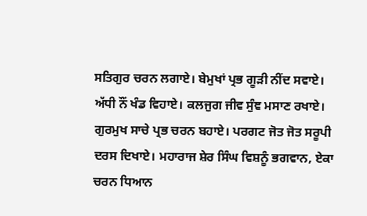ਸਤਿਗੁਰ ਚਰਨ ਲਗਾਏ। ਬੇਮੁਖਾਂ ਪ੍ਰਭ ਗੂੜੀ ਨੀਂਦ ਸਵਾਏ। ਅੱਧੀ ਨੌਂ ਖੰਡ ਵਿਹਾਏ। ਕਲਜੁਗ ਜੀਵ ਸੁੰਞ ਮਸਾਣ ਰਖਾਏ। ਗੁਰਮੁਖ ਸਾਚੇ ਪ੍ਰਭ ਚਰਨ ਬਹਾਏ। ਪਰਗਟ ਜੋਤ ਜੋਤ ਸਰੂਪੀ ਦਰਸ ਦਿਖਾਏ। ਮਹਾਰਾਜ ਸ਼ੇਰ ਸਿੰਘ ਵਿਸ਼ਨੂੰ ਭਗਵਾਨ, ਏਕਾ ਚਰਨ ਧਿਆਨ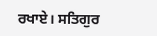ਰਖਾਏ। ਸਤਿਗੁਰ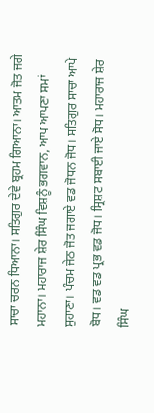ਸਾਚਾ ਚਰਨ ਧਿਆਨਾ। ਸਤਿਗੁਰ ਦੇਵੇ ਬ੍ਰਹਮ ਗਿਆਨਾ। ਆਤਮ ਜੋਤ ਜਗੇ ਮਹਾਨਾ। ਮਹਾਰਾਜ ਸ਼ੇਰ ਸਿੰਘ ਵਿਸ਼ਨੂੰ ਭਗਵਾਨ, ਆਪ ਆਪਣਾ ਸਮਾਂ ਸੁਹਾਣਾ। ਪੰਚਮ ਜੇਠ ਜੋਤ ਜਗਾਏ ਵਡ ਜੋਧਨ ਜੋਧ। ਸਤਿਗੁਰ ਸਾਚਾ ਆਪੇ ਬੋਧ। ਵਡ ਵਡ ਪ੍ਰਭ ਵਡ ਜੋਧ। ਸ੍ਰਿਸ਼ਟ ਸਬਾਈ ਜਾਏ ਸੋਧ। ਮਹਾਰਾਜ ਸ਼ੇਰ ਸਿੰਘ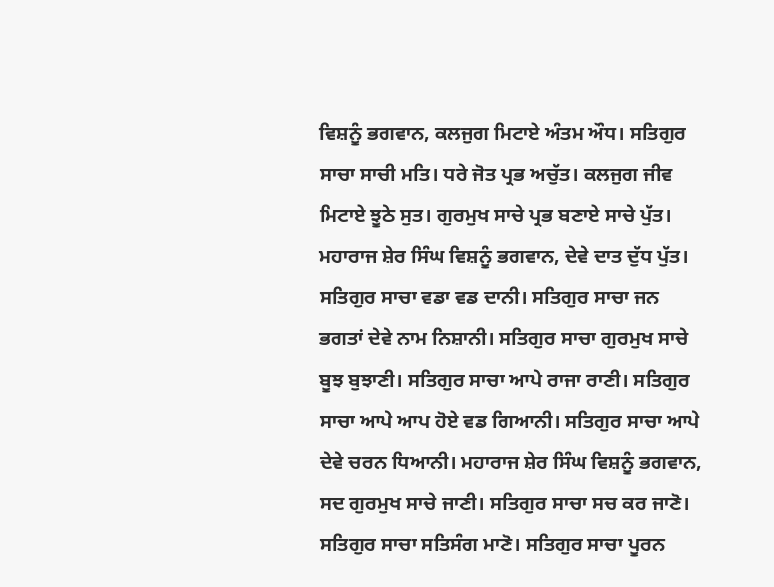ਵਿਸ਼ਨੂੰ ਭਗਵਾਨ, ਕਲਜੁਗ ਮਿਟਾਏ ਅੰਤਮ ਔਧ। ਸਤਿਗੁਰ ਸਾਚਾ ਸਾਚੀ ਮਤਿ। ਧਰੇ ਜੋਤ ਪ੍ਰਭ ਅਚੁੱਤ। ਕਲਜੁਗ ਜੀਵ ਮਿਟਾਏ ਝੂਠੇ ਸੁਤ। ਗੁਰਮੁਖ ਸਾਚੇ ਪ੍ਰਭ ਬਣਾਏ ਸਾਚੇ ਪੁੱਤ। ਮਹਾਰਾਜ ਸ਼ੇਰ ਸਿੰਘ ਵਿਸ਼ਨੂੰ ਭਗਵਾਨ, ਦੇਵੇ ਦਾਤ ਦੁੱਧ ਪੁੱਤ। ਸਤਿਗੁਰ ਸਾਚਾ ਵਡਾ ਵਡ ਦਾਨੀ। ਸਤਿਗੁਰ ਸਾਚਾ ਜਨ ਭਗਤਾਂ ਦੇਵੇ ਨਾਮ ਨਿਸ਼ਾਨੀ। ਸਤਿਗੁਰ ਸਾਚਾ ਗੁਰਮੁਖ ਸਾਚੇ ਬੂਝ ਬੁਝਾਣੀ। ਸਤਿਗੁਰ ਸਾਚਾ ਆਪੇ ਰਾਜਾ ਰਾਣੀ। ਸਤਿਗੁਰ ਸਾਚਾ ਆਪੇ ਆਪ ਹੋਏ ਵਡ ਗਿਆਨੀ। ਸਤਿਗੁਰ ਸਾਚਾ ਆਪੇ ਦੇਵੇ ਚਰਨ ਧਿਆਨੀ। ਮਹਾਰਾਜ ਸ਼ੇਰ ਸਿੰਘ ਵਿਸ਼ਨੂੰ ਭਗਵਾਨ, ਸਦ ਗੁਰਮੁਖ ਸਾਚੇ ਜਾਣੀ। ਸਤਿਗੁਰ ਸਾਚਾ ਸਚ ਕਰ ਜਾਣੋ। ਸਤਿਗੁਰ ਸਾਚਾ ਸਤਿਸੰਗ ਮਾਣੋ। ਸਤਿਗੁਰ ਸਾਚਾ ਪੂਰਨ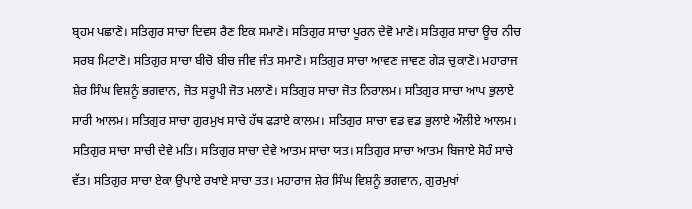ਬ੍ਰਹਮ ਪਛਾਣੋ। ਸਤਿਗੁਰ ਸਾਚਾ ਦਿਵਸ ਰੈਣ ਇਕ ਸਮਾਣੋ। ਸਤਿਗੁਰ ਸਾਚਾ ਪੂਰਨ ਦੇਵੋ ਮਾਣੋ। ਸਤਿਗੁਰ ਸਾਚਾ ਊਚ ਨੀਚ ਸਰਬ ਮਿਟਾਣੋ। ਸਤਿਗੁਰ ਸਾਚਾ ਬੀਚੋ ਬੀਚ ਜੀਵ ਜੰਤ ਸਮਾਣੋ। ਸਤਿਗੁਰ ਸਾਚਾ ਆਵਣ ਜਾਵਣ ਗੇੜ ਚੁਕਾਣੋ। ਮਹਾਰਾਜ ਸ਼ੇਰ ਸਿੰਘ ਵਿਸ਼ਨੂੰ ਭਗਵਾਨ, ਜੋਤ ਸਰੂਪੀ ਜੋਤ ਮਲਾਣੋ। ਸਤਿਗੁਰ ਸਾਚਾ ਜੋਤ ਨਿਰਾਲਮ। ਸਤਿਗੁਰ ਸਾਚਾ ਆਪ ਭੁਲਾਏ ਸਾਰੀ ਆਲਮ। ਸਤਿਗੁਰ ਸਾਚਾ ਗੁਰਮੁਖ ਸਾਚੇ ਹੱਥ ਫੜਾਏ ਕਾਲਮ। ਸਤਿਗੁਰ ਸਾਚਾ ਵਡ ਵਡ ਭੁਲਾਏ ਔਲੀਏ ਆਲਮ। ਸਤਿਗੁਰ ਸਾਚਾ ਸਾਚੀ ਦੇਵੇ ਮਤਿ। ਸਤਿਗੁਰ ਸਾਚਾ ਦੇਵੇ ਆਤਮ ਸਾਚਾ ਯਤ। ਸਤਿਗੁਰ ਸਾਚਾ ਆਤਮ ਬਿਜਾਏ ਸੋਹੰ ਸਾਚੇ ਵੱਤ। ਸਤਿਗੁਰ ਸਾਚਾ ਏਕਾ ਉਪਾਏ ਰਖਾਏ ਸਾਚਾ ਤਤ। ਮਹਾਰਾਜ ਸ਼ੇਰ ਸਿੰਘ ਵਿਸ਼ਨੂੰ ਭਗਵਾਨ, ਗੁਰਮੁਖਾਂ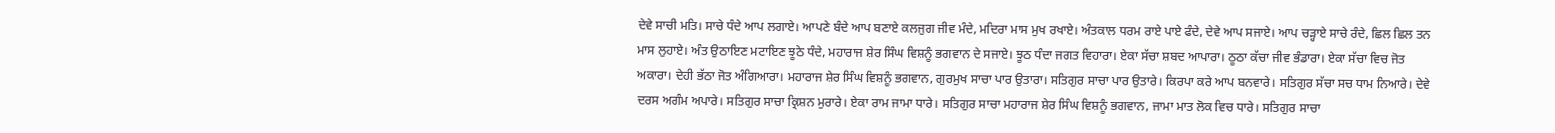ਦੇਵੇ ਸਾਚੀ ਮਤਿ। ਸਾਚੇ ਧੰਦੇ ਆਪ ਲਗਾਏ। ਆਪਣੇ ਬੰਦੇ ਆਪ ਬਣਾਏ ਕਲਜੁਗ ਜੀਵ ਮੰਦੇ, ਮਦਿਰਾ ਮਾਸ ਮੁਖ ਰਖਾਏ। ਅੰਤਕਾਲ ਧਰਮ ਰਾਏ ਪਾਏ ਫੰਦੇ, ਦੇਵੇ ਆਪ ਸਜਾਏ। ਆਪ ਚੜ੍ਹਾਏ ਸਾਚੇ ਰੰਦੇ, ਛਿਲ ਛਿਲ ਤਨ ਮਾਸ ਲੁਹਾਏ। ਅੰਤ ਉਠਾਇਣ ਮਟਾਇਣ ਝੂਠੇ ਧੰਦੇ, ਮਹਾਰਾਜ ਸ਼ੇਰ ਸਿੰਘ ਵਿਸ਼ਨੂੰ ਭਗਵਾਨ ਦੇ ਸਜਾਏ। ਝੂਠ ਧੰਦਾ ਜਗਤ ਵਿਹਾਰਾ। ਏਕਾ ਸੱਚਾ ਸ਼ਬਦ ਆਪਾਰਾ। ਠੂਠਾ ਕੱਚਾ ਜੀਵ ਭੰਡਾਰਾ। ਏਕਾ ਸੱਚਾ ਵਿਚ ਜੋਤ ਅਕਾਰਾ। ਦੇਹੀ ਭੱਠਾ ਜੋਤ ਅੰਗਿਆਰਾ। ਮਹਾਰਾਜ ਸ਼ੇਰ ਸਿੰਘ ਵਿਸ਼ਨੂੰ ਭਗਵਾਨ, ਗੁਰਮੁਖ ਸਾਚਾ ਪਾਰ ਉਤਾਰਾ। ਸਤਿਗੁਰ ਸਾਚਾ ਪਾਰ ਉਤਾਰੇ। ਕਿਰਪਾ ਕਰੇ ਆਪ ਬਨਵਾਰੇ। ਸਤਿਗੁਰ ਸੱਚਾ ਸਚ ਧਾਮ ਨਿਆਰੇ। ਦੇਵੇ ਦਰਸ ਅਗੰਮ ਅਪਾਰੇ। ਸਤਿਗੁਰ ਸਾਚਾ ਕ੍ਰਿਸ਼ਨ ਮੁਰਾਰੇ। ਏਕਾ ਰਾਮ ਜਾਮਾ ਧਾਰੇ। ਸਤਿਗੁਰ ਸਾਚਾ ਮਹਾਰਾਜ ਸ਼ੇਰ ਸਿੰਘ ਵਿਸ਼ਨੂੰ ਭਗਵਾਨ, ਜਾਮਾ ਮਾਤ ਲੋਕ ਵਿਚ ਧਾਰੇ। ਸਤਿਗੁਰ ਸਾਚਾ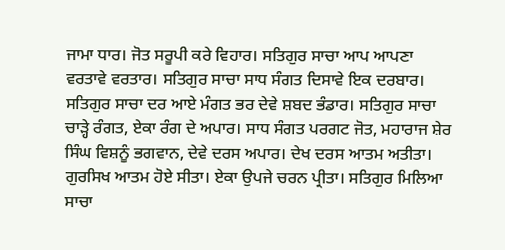ਜਾਮਾ ਧਾਰ। ਜੋਤ ਸਰੂਪੀ ਕਰੇ ਵਿਹਾਰ। ਸਤਿਗੁਰ ਸਾਚਾ ਆਪ ਆਪਣਾ ਵਰਤਾਵੇ ਵਰਤਾਰ। ਸਤਿਗੁਰ ਸਾਚਾ ਸਾਧ ਸੰਗਤ ਦਿਸਾਵੇ ਇਕ ਦਰਬਾਰ। ਸਤਿਗੁਰ ਸਾਚਾ ਦਰ ਆਏ ਮੰਗਤ ਭਰ ਦੇਵੇ ਸ਼ਬਦ ਭੰਡਾਰ। ਸਤਿਗੁਰ ਸਾਚਾ ਚਾੜ੍ਹੇ ਰੰਗਤ, ਏਕਾ ਰੰਗ ਦੇ ਅਪਾਰ। ਸਾਧ ਸੰਗਤ ਪਰਗਟ ਜੋਤ, ਮਹਾਰਾਜ ਸ਼ੇਰ ਸਿੰਘ ਵਿਸ਼ਨੂੰ ਭਗਵਾਨ, ਦੇਵੇ ਦਰਸ ਅਪਾਰ। ਦੇਖ ਦਰਸ ਆਤਮ ਅਤੀਤਾ। ਗੁਰਸਿਖ ਆਤਮ ਹੋਏ ਸੀਤਾ। ਏਕਾ ਉਪਜੇ ਚਰਨ ਪ੍ਰੀਤਾ। ਸਤਿਗੁਰ ਮਿਲਿਆ ਸਾਚਾ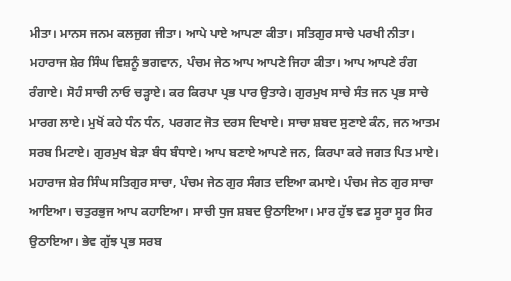ਮੀਤਾ। ਮਾਨਸ ਜਨਮ ਕਲਜੁਗ ਜੀਤਾ। ਆਪੇ ਪਾਏ ਆਪਣਾ ਕੀਤਾ। ਸਤਿਗੁਰ ਸਾਚੇ ਪਰਖੀ ਨੀਤਾ। ਮਹਾਰਾਜ ਸ਼ੇਰ ਸਿੰਘ ਵਿਸ਼ਨੂੰ ਭਗਵਾਨ, ਪੰਚਮ ਜੇਠ ਆਪ ਆਪਣੇ ਜਿਹਾ ਕੀਤਾ। ਆਪ ਆਪਣੇ ਰੰਗ ਰੰਗਾਏ। ਸੋਹੰ ਸਾਚੀ ਨਾਓ ਚੜ੍ਹਾਏ। ਕਰ ਕਿਰਪਾ ਪ੍ਰਭ ਪਾਰ ਉਤਾਰੇ। ਗੁਰਮੁਖ ਸਾਚੇ ਸੰਤ ਜਨ ਪ੍ਰਭ ਸਾਚੇ ਮਾਰਗ ਲਾਏ। ਮੁਖੋਂ ਕਹੇ ਧੰਨ ਧੰਨ, ਪਰਗਟ ਜੋਤ ਦਰਸ ਦਿਖਾਏ। ਸਾਚਾ ਸ਼ਬਦ ਸੁਣਾਏ ਕੰਨ, ਜਨ ਆਤਮ ਸਰਬ ਮਿਟਾਏ। ਗੁਰਮੁਖ ਬੇੜਾ ਬੰਧ ਬੰਧਾਏ। ਆਪ ਬਣਾਏ ਆਪਣੇ ਜਨ, ਕਿਰਪਾ ਕਰੇ ਜਗਤ ਪਿਤ ਮਾਏ। ਮਹਾਰਾਜ ਸ਼ੇਰ ਸਿੰਘ ਸਤਿਗੁਰ ਸਾਚਾ, ਪੰਚਮ ਜੇਠ ਗੁਰ ਸੰਗਤ ਦਇਆ ਕਮਾਏ। ਪੰਚਮ ਜੇਠ ਗੁਰ ਸਾਚਾ ਆਇਆ। ਚਤੁਰਭੁਜ ਆਪ ਕਹਾਇਆ। ਸਾਚੀ ਧੁਜ ਸ਼ਬਦ ਉਠਾਇਆ। ਮਾਰ ਹੁੱਝ ਵਡ ਸੂਰਾ ਸੂਰ ਸਿਰ ਉਠਾਇਆ। ਭੇਵ ਗੁੱਝ ਪ੍ਰਭ ਸਰਬ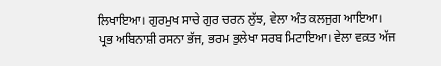ਲਿਖਾਇਆ। ਗੁਰਮੁਖ ਸਾਚੇ ਗੁਰ ਚਰਨ ਲੁੱਝ, ਵੇਲਾ ਅੰਤ ਕਲਜੁਗ ਆਇਆ। ਪ੍ਰਭ ਅਬਿਨਾਸ਼ੀ ਰਸਨਾ ਭੱਜ, ਭਰਮ ਭੁਲੇਖਾ ਸਰਬ ਮਿਟਾਇਆ। ਵੇਲਾ ਵਕ਼ਤ ਅੱਜ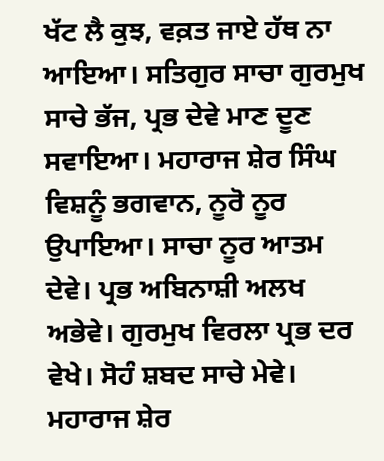ਖੱਟ ਲੈ ਕੁਝ, ਵਕ਼ਤ ਜਾਏ ਹੱਥ ਨਾ ਆਇਆ। ਸਤਿਗੁਰ ਸਾਚਾ ਗੁਰਮੁਖ ਸਾਚੇ ਭੱਜ, ਪ੍ਰਭ ਦੇਵੇ ਮਾਣ ਦੂਣ ਸਵਾਇਆ। ਮਹਾਰਾਜ ਸ਼ੇਰ ਸਿੰਘ ਵਿਸ਼ਨੂੰ ਭਗਵਾਨ, ਨੂਰੋ ਨੂਰ ਉਪਾਇਆ। ਸਾਚਾ ਨੂਰ ਆਤਮ ਦੇਵੇ। ਪ੍ਰਭ ਅਬਿਨਾਸ਼ੀ ਅਲਖ ਅਭੇਵੇ। ਗੁਰਮੁਖ ਵਿਰਲਾ ਪ੍ਰਭ ਦਰ ਵੇਖੇ। ਸੋਹੰ ਸ਼ਬਦ ਸਾਚੇ ਮੇਵੇ। ਮਹਾਰਾਜ ਸ਼ੇਰ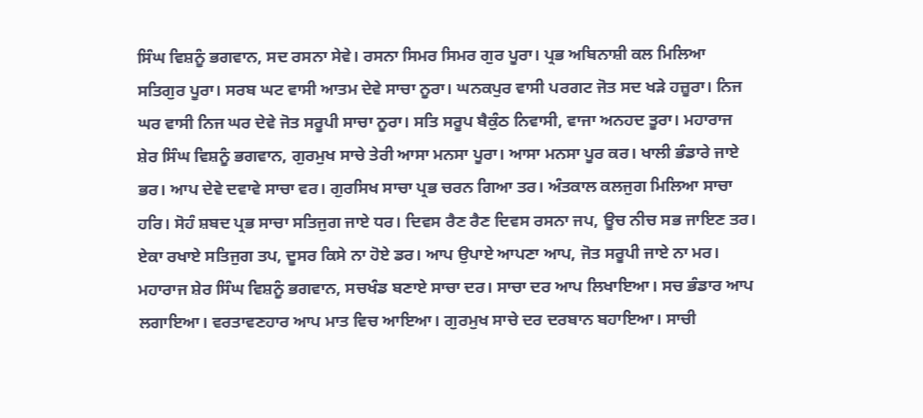ਸਿੰਘ ਵਿਸ਼ਨੂੰ ਭਗਵਾਨ, ਸਦ ਰਸਨਾ ਸੇਵੇ। ਰਸਨਾ ਸਿਮਰ ਸਿਮਰ ਗੁਰ ਪੂਰਾ। ਪ੍ਰਭ ਅਬਿਨਾਸ਼ੀ ਕਲ ਮਿਲਿਆ ਸਤਿਗੁਰ ਪੂਰਾ। ਸਰਬ ਘਟ ਵਾਸੀ ਆਤਮ ਦੇਵੇ ਸਾਚਾ ਨੂਰਾ। ਘਨਕਪੁਰ ਵਾਸੀ ਪਰਗਟ ਜੋਤ ਸਦ ਖੜੇ ਹਜ਼ੂਰਾ। ਨਿਜ ਘਰ ਵਾਸੀ ਨਿਜ ਘਰ ਦੇਵੇ ਜੋਤ ਸਰੂਪੀ ਸਾਚਾ ਨੂਰਾ। ਸਤਿ ਸਰੂਪ ਬੈਕੁੰਠ ਨਿਵਾਸੀ, ਵਾਜਾ ਅਨਹਦ ਤੂਰਾ। ਮਹਾਰਾਜ ਸ਼ੇਰ ਸਿੰਘ ਵਿਸ਼ਨੂੰ ਭਗਵਾਨ, ਗੁਰਮੁਖ ਸਾਚੇ ਤੇਰੀ ਆਸਾ ਮਨਸਾ ਪੂਰਾ। ਆਸਾ ਮਨਸਾ ਪੂਰ ਕਰ। ਖਾਲੀ ਭੰਡਾਰੇ ਜਾਏ ਭਰ। ਆਪ ਦੇਵੇ ਦਵਾਵੇ ਸਾਚਾ ਵਰ। ਗੁਰਸਿਖ ਸਾਚਾ ਪ੍ਰਭ ਚਰਨ ਗਿਆ ਤਰ। ਅੰਤਕਾਲ ਕਲਜੁਗ ਮਿਲਿਆ ਸਾਚਾ ਹਰਿ। ਸੋਹੰ ਸ਼ਬਦ ਪ੍ਰਭ ਸਾਚਾ ਸਤਿਜੁਗ ਜਾਏ ਧਰ। ਦਿਵਸ ਰੈਣ ਰੈਣ ਦਿਵਸ ਰਸਨਾ ਜਪ, ਊਚ ਨੀਚ ਸਭ ਜਾਇਣ ਤਰ। ਏਕਾ ਰਖਾਏ ਸਤਿਜੁਗ ਤਪ, ਦੂਸਰ ਕਿਸੇ ਨਾ ਹੋਏ ਡਰ। ਆਪ ਉਪਾਏ ਆਪਣਾ ਆਪ, ਜੋਤ ਸਰੂਪੀ ਜਾਏ ਨਾ ਮਰ। ਮਹਾਰਾਜ ਸ਼ੇਰ ਸਿੰਘ ਵਿਸ਼ਨੂੰ ਭਗਵਾਨ, ਸਚਖੰਡ ਬਣਾਏ ਸਾਚਾ ਦਰ। ਸਾਚਾ ਦਰ ਆਪ ਲਿਖਾਇਆ। ਸਚ ਭੰਡਾਰ ਆਪ ਲਗਾਇਆ। ਵਰਤਾਵਣਹਾਰ ਆਪ ਮਾਤ ਵਿਚ ਆਇਆ। ਗੁਰਮੁਖ ਸਾਚੇ ਦਰ ਦਰਬਾਨ ਬਹਾਇਆ। ਸਾਚੀ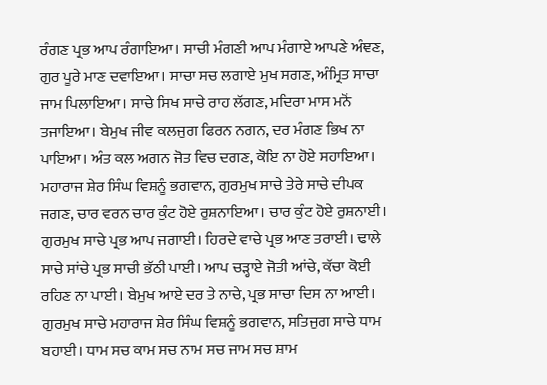ਰੰਗਣ ਪ੍ਰਭ ਆਪ ਰੰਗਾਇਆ। ਸਾਚੀ ਮੰਗਣੀ ਆਪ ਮੰਗਾਏ ਆਪਣੇ ਅੰਞਣ, ਗੁਰ ਪੂਰੇ ਮਾਣ ਦਵਾਇਆ। ਸਾਚਾ ਸਚ ਲਗਾਏ ਮੁਖ ਸਗਣ, ਅੰਮ੍ਰਿਤ ਸਾਚਾ ਜਾਮ ਪਿਲਾਇਆ। ਸਾਚੇ ਸਿਖ ਸਾਚੇ ਰਾਹ ਲੱਗਣ, ਮਦਿਰਾ ਮਾਸ ਮਨੋਂ ਤਜਾਇਆ। ਬੇਮੁਖ ਜੀਵ ਕਲਜੁਗ ਫਿਰਨ ਨਗਨ, ਦਰ ਮੰਗਣ ਭਿਖ ਨਾ ਪਾਇਆ। ਅੰਤ ਕਲ ਅਗਨ ਜੋਤ ਵਿਚ ਦਗਣ, ਕੋਇ ਨਾ ਹੋਏ ਸਹਾਇਆ। ਮਹਾਰਾਜ ਸ਼ੇਰ ਸਿੰਘ ਵਿਸ਼ਨੂੰ ਭਗਵਾਨ, ਗੁਰਮੁਖ ਸਾਚੇ ਤੇਰੇ ਸਾਚੇ ਦੀਪਕ ਜਗਣ, ਚਾਰ ਵਰਨ ਚਾਰ ਕੁੰਟ ਹੋਏ ਰੁਸ਼ਨਾਇਆ। ਚਾਰ ਕੁੰਟ ਹੋਏ ਰੁਸ਼ਨਾਈ। ਗੁਰਮੁਖ ਸਾਚੇ ਪ੍ਰਭ ਆਪ ਜਗਾਈ। ਹਿਰਦੇ ਵਾਚੇ ਪ੍ਰਭ ਆਣ ਤਰਾਈ। ਢਾਲੇ ਸਾਚੇ ਸਾਂਚੇ ਪ੍ਰਭ ਸਾਚੀ ਭੱਠੀ ਪਾਈ। ਆਪ ਚੜ੍ਹਾਏ ਜੋਤੀ ਆਂਚੇ, ਕੱਚਾ ਕੋਈ ਰਹਿਣ ਨਾ ਪਾਈ। ਬੇਮੁਖ ਆਏ ਦਰ ਤੇ ਨਾਚੇ, ਪ੍ਰਭ ਸਾਚਾ ਦਿਸ ਨਾ ਆਈ। ਗੁਰਮੁਖ ਸਾਚੇ ਮਹਾਰਾਜ ਸ਼ੇਰ ਸਿੰਘ ਵਿਸ਼ਨੂੰ ਭਗਵਾਨ, ਸਤਿਜੁਗ ਸਾਚੇ ਧਾਮ ਬਹਾਈ। ਧਾਮ ਸਚ ਕਾਮ ਸਚ ਨਾਮ ਸਚ ਜਾਮ ਸਚ ਸ਼ਾਮ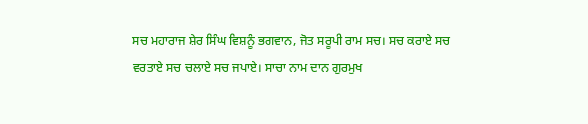ਸਚ ਮਹਾਰਾਜ ਸ਼ੇਰ ਸਿੰਘ ਵਿਸ਼ਨੂੰ ਭਗਵਾਨ, ਜੋਤ ਸਰੂਪੀ ਰਾਮ ਸਚ। ਸਚ ਕਰਾਏ ਸਚ ਵਰਤਾਏ ਸਚ ਚਲਾਏ ਸਚ ਜਪਾਏ। ਸਾਚਾ ਨਾਮ ਦਾਨ ਗੁਰਮੁਖ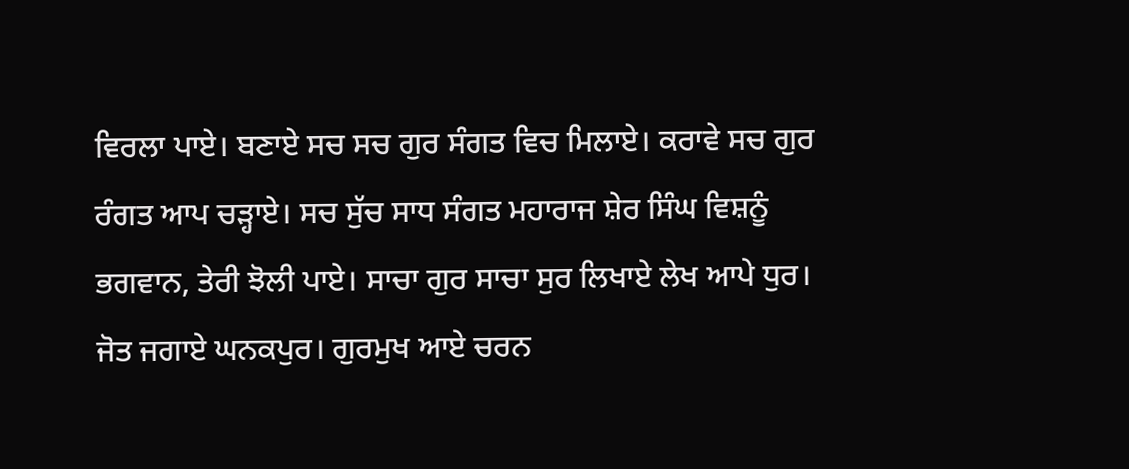ਵਿਰਲਾ ਪਾਏ। ਬਣਾਏ ਸਚ ਸਚ ਗੁਰ ਸੰਗਤ ਵਿਚ ਮਿਲਾਏ। ਕਰਾਵੇ ਸਚ ਗੁਰ ਰੰਗਤ ਆਪ ਚੜ੍ਹਾਏ। ਸਚ ਸੁੱਚ ਸਾਧ ਸੰਗਤ ਮਹਾਰਾਜ ਸ਼ੇਰ ਸਿੰਘ ਵਿਸ਼ਨੂੰ ਭਗਵਾਨ, ਤੇਰੀ ਝੋਲੀ ਪਾਏ। ਸਾਚਾ ਗੁਰ ਸਾਚਾ ਸੁਰ ਲਿਖਾਏ ਲੇਖ ਆਪੇ ਧੁਰ। ਜੋਤ ਜਗਾਏ ਘਨਕਪੁਰ। ਗੁਰਮੁਖ ਆਏ ਚਰਨ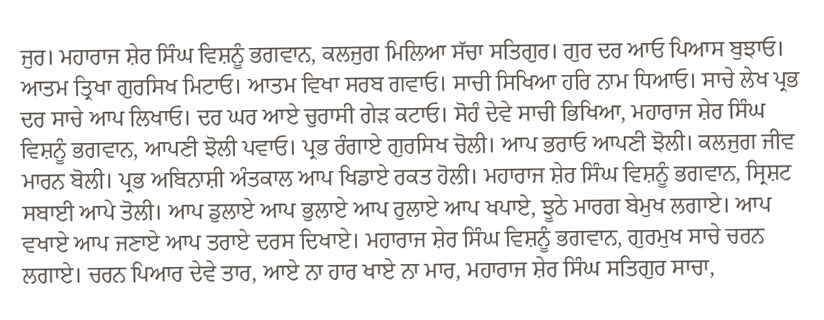ਜੁਰ। ਮਹਾਰਾਜ ਸ਼ੇਰ ਸਿੰਘ ਵਿਸ਼ਨੂੰ ਭਗਵਾਨ, ਕਲਜੁਗ ਮਿਲਿਆ ਸੱਚਾ ਸਤਿਗੁਰ। ਗੁਰ ਦਰ ਆਓ ਪਿਆਸ ਬੁਝਾਓ। ਆਤਮ ਤ੍ਰਿਖਾ ਗੁਰਸਿਖ ਮਿਟਾਓ। ਆਤਮ ਵਿਖਾ ਸਰਬ ਗਵਾਓ। ਸਾਚੀ ਸਿਖਿਆ ਹਰਿ ਨਾਮ ਧਿਆਓ। ਸਾਚੇ ਲੇਖ ਪ੍ਰਭ ਦਰ ਸਾਚੇ ਆਪ ਲਿਖਾਓ। ਦਰ ਘਰ ਆਏ ਚੁਰਾਸੀ ਗੇੜ ਕਟਾਓ। ਸੋਹੰ ਦੇਵੇ ਸਾਚੀ ਭਿਖਿਆ, ਮਹਾਰਾਜ ਸ਼ੇਰ ਸਿੰਘ ਵਿਸ਼ਨੂੰ ਭਗਵਾਨ, ਆਪਣੀ ਝੋਲੀ ਪਵਾਓ। ਪ੍ਰਭ ਰੰਗਾਏ ਗੁਰਸਿਖ ਚੋਲੀ। ਆਪ ਭਰਾਓ ਆਪਣੀ ਝੋਲੀ। ਕਲਜੁਗ ਜੀਵ ਮਾਰਨ ਬੋਲੀ। ਪ੍ਰਭ ਅਬਿਨਾਸ਼ੀ ਅੰਤਕਾਲ ਆਪ ਖਿਡਾਏ ਰਕਤ ਹੋਲੀ। ਮਹਾਰਾਜ ਸ਼ੇਰ ਸਿੰਘ ਵਿਸ਼ਨੂੰ ਭਗਵਾਨ, ਸ੍ਰਿਸ਼ਟ ਸਬਾਈ ਆਪੇ ਤੋਲੀ। ਆਪ ਡੁਲਾਏ ਆਪ ਭੁਲਾਏ ਆਪ ਰੁਲਾਏ ਆਪ ਖਪਾਏ, ਝੂਠੇ ਮਾਰਗ ਬੇਮੁਖ ਲਗਾਏ। ਆਪ ਵਖਾਏ ਆਪ ਜਣਾਏ ਆਪ ਤਰਾਏ ਦਰਸ ਦਿਖਾਏ। ਮਹਾਰਾਜ ਸ਼ੇਰ ਸਿੰਘ ਵਿਸ਼ਨੂੰ ਭਗਵਾਨ, ਗੁਰਮੁਖ ਸਾਚੇ ਚਰਨ ਲਗਾਏ। ਚਰਨ ਪਿਆਰ ਦੇਵੇ ਤਾਰ, ਆਏ ਨਾ ਹਾਰ ਖਾਏ ਨਾ ਮਾਰ, ਮਹਾਰਾਜ ਸ਼ੇਰ ਸਿੰਘ ਸਤਿਗੁਰ ਸਾਚਾ,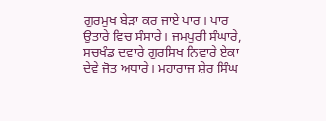ਗੁਰਮੁਖ ਬੇੜਾ ਕਰ ਜਾਏ ਪਾਰ। ਪਾਰ ਉਤਾਰੇ ਵਿਚ ਸੰਸਾਰੇ। ਜਮਪੁਰੀ ਸੰਘਾਰੇ, ਸਚਖੰਡ ਦਵਾਰੇ ਗੁਰਸਿਖ ਨਿਵਾਰੇ ਏਕਾ ਦੇਵੇ ਜੋਤ ਅਧਾਰੇ। ਮਹਾਰਾਜ ਸ਼ੇਰ ਸਿੰਘ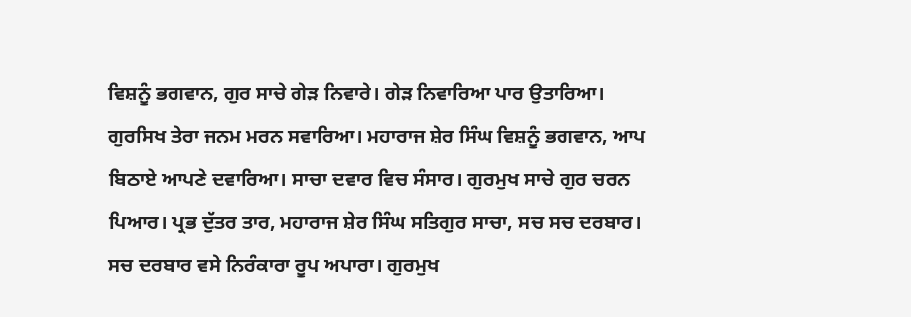ਵਿਸ਼ਨੂੰ ਭਗਵਾਨ, ਗੁਰ ਸਾਚੇ ਗੇੜ ਨਿਵਾਰੇ। ਗੇੜ ਨਿਵਾਰਿਆ ਪਾਰ ਉਤਾਰਿਆ। ਗੁਰਸਿਖ ਤੇਰਾ ਜਨਮ ਮਰਨ ਸਵਾਰਿਆ। ਮਹਾਰਾਜ ਸ਼ੇਰ ਸਿੰਘ ਵਿਸ਼ਨੂੰ ਭਗਵਾਨ, ਆਪ ਬਿਠਾਏ ਆਪਣੇ ਦਵਾਰਿਆ। ਸਾਚਾ ਦਵਾਰ ਵਿਚ ਸੰਸਾਰ। ਗੁਰਮੁਖ ਸਾਚੇ ਗੁਰ ਚਰਨ ਪਿਆਰ। ਪ੍ਰਭ ਦੁੱਤਰ ਤਾਰ, ਮਹਾਰਾਜ ਸ਼ੇਰ ਸਿੰਘ ਸਤਿਗੁਰ ਸਾਚਾ, ਸਚ ਸਚ ਦਰਬਾਰ। ਸਚ ਦਰਬਾਰ ਵਸੇ ਨਿਰੰਕਾਰਾ ਰੂਪ ਅਪਾਰਾ। ਗੁਰਮੁਖ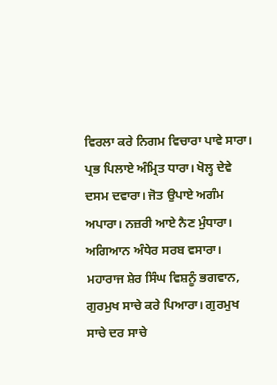ਵਿਰਲਾ ਕਰੇ ਨਿਗਮ ਵਿਚਾਰਾ ਪਾਵੇ ਸਾਰਾ। ਪ੍ਰਭ ਪਿਲਾਏ ਅੰਮ੍ਰਿਤ ਧਾਰਾ। ਖੋਲ੍ਹ ਦੇਵੇ ਦਸਮ ਦਵਾਰਾ। ਜੋਤ ਉਪਾਏ ਅਗੰਮ ਅਪਾਰਾ। ਨਜ਼ਰੀ ਆਏ ਨੈਣ ਮੁੰਧਾਰਾ। ਅਗਿਆਨ ਅੰਧੇਰ ਸਰਬ ਵਸਾਰਾ। ਮਹਾਰਾਜ ਸ਼ੇਰ ਸਿੰਘ ਵਿਸ਼ਨੂੰ ਭਗਵਾਨ, ਗੁਰਮੁਖ ਸਾਚੇ ਕਰੇ ਪਿਆਰਾ। ਗੁਰਮੁਖ ਸਾਚੇ ਦਰ ਸਾਚੇ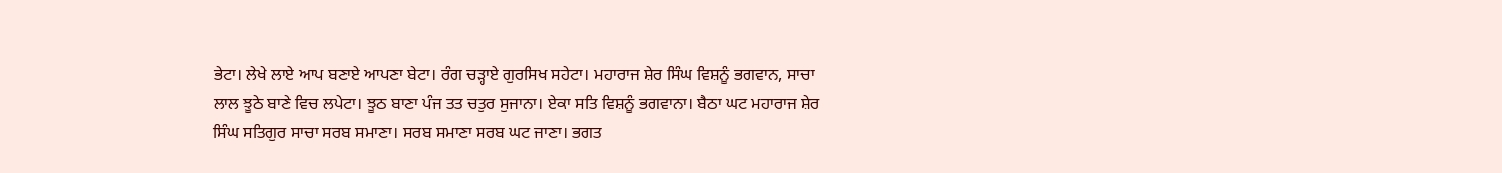ਭੇਟਾ। ਲੇਖੇ ਲਾਏ ਆਪ ਬਣਾਏ ਆਪਣਾ ਬੇਟਾ। ਰੰਗ ਚੜ੍ਹਾਏ ਗੁਰਸਿਖ ਸਹੇਟਾ। ਮਹਾਰਾਜ ਸ਼ੇਰ ਸਿੰਘ ਵਿਸ਼ਨੂੰ ਭਗਵਾਨ, ਸਾਚਾ ਲਾਲ ਝੂਠੇ ਬਾਣੇ ਵਿਚ ਲਪੇਟਾ। ਝੂਠ ਬਾਣਾ ਪੰਜ ਤਤ ਚਤੁਰ ਸੁਜਾਨਾ। ਏਕਾ ਸਤਿ ਵਿਸ਼ਨੂੰ ਭਗਵਾਨਾ। ਬੈਠਾ ਘਟ ਮਹਾਰਾਜ ਸ਼ੇਰ ਸਿੰਘ ਸਤਿਗੁਰ ਸਾਚਾ ਸਰਬ ਸਮਾਣਾ। ਸਰਬ ਸਮਾਣਾ ਸਰਬ ਘਟ ਜਾਣਾ। ਭਗਤ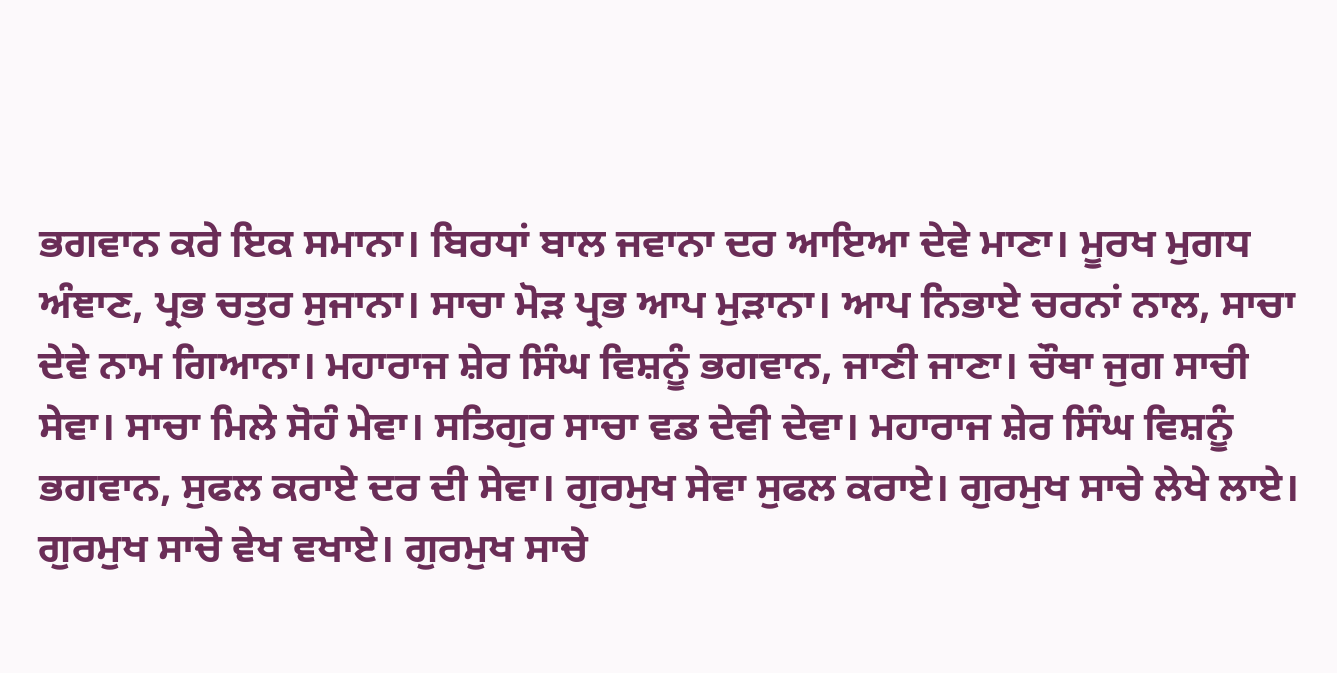ਭਗਵਾਨ ਕਰੇ ਇਕ ਸਮਾਨਾ। ਬਿਰਧਾਂ ਬਾਲ ਜਵਾਨਾ ਦਰ ਆਇਆ ਦੇਵੇ ਮਾਣਾ। ਮੂਰਖ ਮੁਗਧ ਅੰਞਾਣ, ਪ੍ਰਭ ਚਤੁਰ ਸੁਜਾਨਾ। ਸਾਚਾ ਮੋੜ ਪ੍ਰਭ ਆਪ ਮੁੜਾਨਾ। ਆਪ ਨਿਭਾਏ ਚਰਨਾਂ ਨਾਲ, ਸਾਚਾ ਦੇਵੇ ਨਾਮ ਗਿਆਨਾ। ਮਹਾਰਾਜ ਸ਼ੇਰ ਸਿੰਘ ਵਿਸ਼ਨੂੰ ਭਗਵਾਨ, ਜਾਣੀ ਜਾਣਾ। ਚੌਥਾ ਜੁਗ ਸਾਚੀ ਸੇਵਾ। ਸਾਚਾ ਮਿਲੇ ਸੋਹੰ ਮੇਵਾ। ਸਤਿਗੁਰ ਸਾਚਾ ਵਡ ਦੇਵੀ ਦੇਵਾ। ਮਹਾਰਾਜ ਸ਼ੇਰ ਸਿੰਘ ਵਿਸ਼ਨੂੰ ਭਗਵਾਨ, ਸੁਫਲ ਕਰਾਏ ਦਰ ਦੀ ਸੇਵਾ। ਗੁਰਮੁਖ ਸੇਵਾ ਸੁਫਲ ਕਰਾਏ। ਗੁਰਮੁਖ ਸਾਚੇ ਲੇਖੇ ਲਾਏ। ਗੁਰਮੁਖ ਸਾਚੇ ਵੇਖ ਵਖਾਏ। ਗੁਰਮੁਖ ਸਾਚੇ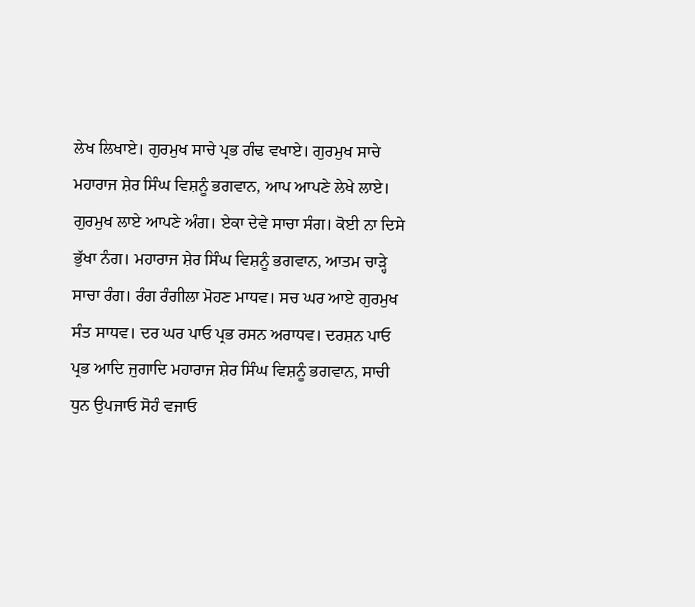ਲੇਖ ਲਿਖਾਏ। ਗੁਰਮੁਖ ਸਾਚੇ ਪ੍ਰਭ ਗੰਢ ਵਖਾਏ। ਗੁਰਮੁਖ ਸਾਚੇ ਮਹਾਰਾਜ ਸ਼ੇਰ ਸਿੰਘ ਵਿਸ਼ਨੂੰ ਭਗਵਾਨ, ਆਪ ਆਪਣੇ ਲੇਖੇ ਲਾਏ। ਗੁਰਮੁਖ ਲਾਏ ਆਪਣੇ ਅੰਗ। ਏਕਾ ਦੇਵੇ ਸਾਚਾ ਸੰਗ। ਕੋਈ ਨਾ ਦਿਸੇ ਭੁੱਖਾ ਨੰਗ। ਮਹਾਰਾਜ ਸ਼ੇਰ ਸਿੰਘ ਵਿਸ਼ਨੂੰ ਭਗਵਾਨ, ਆਤਮ ਚਾੜ੍ਹੇ ਸਾਚਾ ਰੰਗ। ਰੰਗ ਰੰਗੀਲਾ ਮੋਹਣ ਮਾਧਵ। ਸਚ ਘਰ ਆਏ ਗੁਰਮੁਖ ਸੰਤ ਸਾਧਵ। ਦਰ ਘਰ ਪਾਓ ਪ੍ਰਭ ਰਸਨ ਅਰਾਧਵ। ਦਰਸ਼ਨ ਪਾਓ ਪ੍ਰਭ ਆਦਿ ਜੁਗਾਦਿ ਮਹਾਰਾਜ ਸ਼ੇਰ ਸਿੰਘ ਵਿਸ਼ਨੂੰ ਭਗਵਾਨ, ਸਾਚੀ ਧੁਨ ਉਪਜਾਓ ਸੋਹੰ ਵਜਾਓ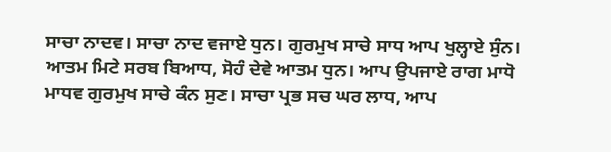ਸਾਚਾ ਨਾਦਵ। ਸਾਚਾ ਨਾਦ ਵਜਾਏ ਧੁਨ। ਗੁਰਮੁਖ ਸਾਚੇ ਸਾਧ ਆਪ ਖੁਲ੍ਹਾਏ ਸੁੰਨ। ਆਤਮ ਮਿਟੇ ਸਰਬ ਬਿਆਧ, ਸੋਹੰ ਦੇਵੇ ਆਤਮ ਧੁਨ। ਆਪ ਉਪਜਾਏ ਰਾਗ ਮਾਧੋ ਮਾਧਵ ਗੁਰਮੁਖ ਸਾਚੇ ਕੰਨ ਸੁਣ। ਸਾਚਾ ਪ੍ਰਭ ਸਚ ਘਰ ਲਾਧ, ਆਪ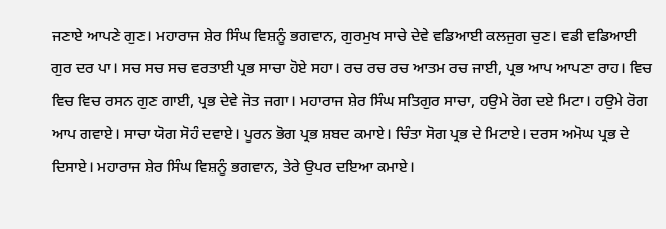ਜਣਾਏ ਆਪਣੇ ਗੁਣ। ਮਹਾਰਾਜ ਸ਼ੇਰ ਸਿੰਘ ਵਿਸ਼ਨੂੰ ਭਗਵਾਨ, ਗੁਰਮੁਖ ਸਾਚੇ ਦੇਵੇ ਵਡਿਆਈ ਕਲਜੁਗ ਚੁਣ। ਵਡੀ ਵਡਿਆਈ ਗੁਰ ਦਰ ਪਾ। ਸਚ ਸਚ ਸਚ ਵਰਤਾਈ ਪ੍ਰਭ ਸਾਚਾ ਹੋਏ ਸਹਾ। ਰਚ ਰਚ ਰਚ ਆਤਮ ਰਚ ਜਾਈ, ਪ੍ਰਭ ਆਪ ਆਪਣਾ ਰਾਹ। ਵਿਚ ਵਿਚ ਵਿਚ ਰਸਨ ਗੁਣ ਗਾਈ, ਪ੍ਰਭ ਦੇਵੇ ਜੋਤ ਜਗਾ। ਮਹਾਰਾਜ ਸ਼ੇਰ ਸਿੰਘ ਸਤਿਗੁਰ ਸਾਚਾ, ਹਉਮੇ ਰੋਗ ਦਏ ਮਿਟਾ। ਹਉਮੇ ਰੋਗ ਆਪ ਗਵਾਏ। ਸਾਚਾ ਯੋਗ ਸੋਹੰ ਦਵਾਏ। ਪੂਰਨ ਭੋਗ ਪ੍ਰਭ ਸ਼ਬਦ ਕਮਾਏ। ਚਿੰਤਾ ਸੋਗ ਪ੍ਰਭ ਦੇ ਮਿਟਾਏ। ਦਰਸ ਅਮੋਘ ਪ੍ਰਭ ਦੇ ਦਿਸਾਏ। ਮਹਾਰਾਜ ਸ਼ੇਰ ਸਿੰਘ ਵਿਸ਼ਨੂੰ ਭਗਵਾਨ, ਤੇਰੇ ਉਪਰ ਦਇਆ ਕਮਾਏ।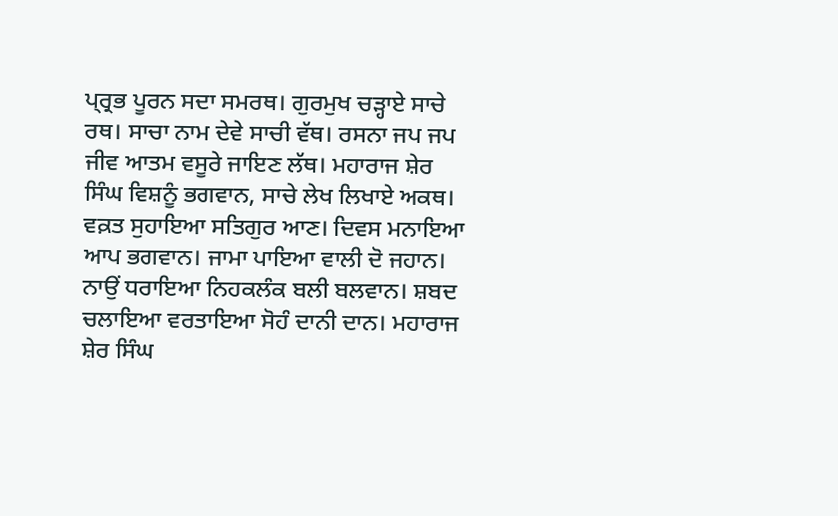ਪ੍ਰ੍ਰਭ ਪੂਰਨ ਸਦਾ ਸਮਰਥ। ਗੁਰਮੁਖ ਚੜ੍ਹਾਏ ਸਾਚੇ ਰਥ। ਸਾਚਾ ਨਾਮ ਦੇਵੇ ਸਾਚੀ ਵੱਥ। ਰਸਨਾ ਜਪ ਜਪ ਜੀਵ ਆਤਮ ਵਸੂਰੇ ਜਾਇਣ ਲੱਥ। ਮਹਾਰਾਜ ਸ਼ੇਰ ਸਿੰਘ ਵਿਸ਼ਨੂੰ ਭਗਵਾਨ, ਸਾਚੇ ਲੇਖ ਲਿਖਾਏ ਅਕਥ। ਵਕ਼ਤ ਸੁਹਾਇਆ ਸਤਿਗੁਰ ਆਣ। ਦਿਵਸ ਮਨਾਇਆ ਆਪ ਭਗਵਾਨ। ਜਾਮਾ ਪਾਇਆ ਵਾਲੀ ਦੋ ਜਹਾਨ। ਨਾਉਂ ਧਰਾਇਆ ਨਿਹਕਲੰਕ ਬਲੀ ਬਲਵਾਨ। ਸ਼ਬਦ ਚਲਾਇਆ ਵਰਤਾਇਆ ਸੋਹੰ ਦਾਨੀ ਦਾਨ। ਮਹਾਰਾਜ ਸ਼ੇਰ ਸਿੰਘ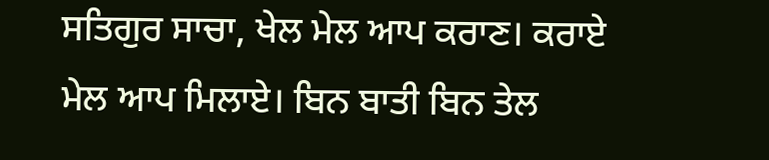ਸਤਿਗੁਰ ਸਾਚਾ, ਖੇਲ ਮੇਲ ਆਪ ਕਰਾਣ। ਕਰਾਏ ਮੇਲ ਆਪ ਮਿਲਾਏ। ਬਿਨ ਬਾਤੀ ਬਿਨ ਤੇਲ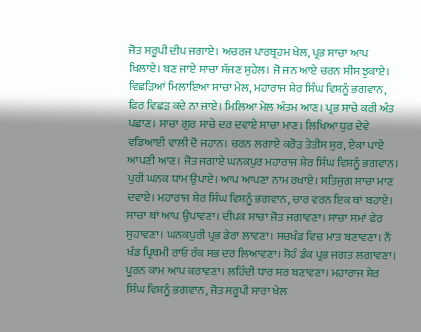ਜੋਤ ਸਰੂਪੀ ਦੀਪ ਜਗਾਏ। ਅਚਰਜ ਪਾਰਬ੍ਰਹਮ ਖੇਲ, ਪ੍ਰਭ ਸਾਚਾ ਆਪ ਖਿਲਾਏ। ਬਣ ਜਾਏ ਸਾਚਾ ਸੱਜਣ ਸੁਹੇਲ। ਜੋ ਜਨ ਆਏ ਚਰਨ ਸੀਸ ਝੁਕਾਏ। ਵਿਛੜਿਆਂ ਮਿਲਾਇਆ ਸਾਚਾ ਮੇਲ, ਮਹਾਰਾਜ ਸ਼ੇਰ ਸਿੰਘ ਵਿਸ਼ਨੂੰ ਭਗਵਾਨ, ਫਿਰ ਵਿਛੜ ਕਦੇ ਨਾ ਜਾਏ। ਮਿਲਿਆ ਮੇਲ ਅੰਤਮ ਆਣ। ਪ੍ਰਭ ਸਾਚੇ ਕਰੀ ਅੰਤ ਪਛਾਣ। ਸਾਚਾ ਗੁਰ ਸਾਚੇ ਦਰ ਦਵਾਏ ਸਾਚਾ ਮਾਣ। ਲਿਖਿਆ ਧੁਰ ਦੇਵੇ ਵਡਿਆਈ ਵਾਲੀ ਦੋ ਜਹਾਨ। ਚਰਨ ਲਗਾਏ ਕਰੋੜ ਤੇਤੀਸ ਸੁਰ, ਏਕਾ ਪਾਏ ਆਪਣੀ ਆਣ। ਜੋਤ ਜਗਾਏ ਘਨਕਪੁਰ ਮਹਾਰਾਜ ਸ਼ੇਰ ਸਿੰਘ ਵਿਸ਼ਨੂੰ ਭਗਵਾਨ। ਪੁਰੀ ਘਨਕ ਧਾਮ ਉਪਾਏ। ਆਪ ਆਪਣਾ ਨਾਮ ਰਖਾਏ। ਸਤਿਜੁਗ ਸਾਚਾ ਮਾਣ ਦਵਾਏ। ਮਹਾਰਾਜ ਸ਼ੇਰ ਸਿੰਘ ਵਿਸ਼ਨੂੰ ਭਗਵਾਨ, ਚਾਰ ਵਰਨ ਇਕ ਥਾਂ ਬਹਾਏ। ਸਾਚਾ ਥਾਂ ਆਪ ਉਪਾਵਣਾ। ਦੀਪਕ ਸਾਚਾ ਜੋਤ ਜਗਾਵਣਾ। ਸਾਚਾ ਸਮਾਂ ਫੇਰ ਸੁਹਾਵਣਾ। ਘਨਕਪੁਰੀ ਪ੍ਰਭ ਡੇਰਾ ਲਾਵਣਾ। ਸਚਖੰਡ ਵਿਚ ਮਾਤ ਬਣਾਵਣਾ। ਨੌਂ ਖੰਡ ਪ੍ਰਿਥਮੀ ਰਾਓ ਰੰਕ ਸਭ ਦਰ ਲਿਆਵਣਾ। ਸੋਹੰ ਡੰਕ ਪ੍ਰਭ ਜਗਤ ਲਗਾਵਣਾ। ਪੂਰਨ ਕਾਮ ਆਪ ਕਰਾਵਣਾ। ਲਹਿੰਦੀ ਧਾਰ ਸਰ ਬਣਾਵਣਾ। ਮਹਾਰਾਜ ਸ਼ੇਰ ਸਿੰਘ ਵਿਸ਼ਨੂੰ ਭਗਵਾਨ, ਜੋਤ ਸਰੂਪੀ ਸਾਰਾ ਖੇਲ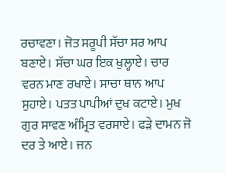ਰਚਾਵਣਾ। ਜੋਤ ਸਰੂਪੀ ਸੱਚਾ ਸਰ ਆਪ ਬਣਾਏ। ਸੱਚਾ ਘਰ ਇਕ ਖੁਲ੍ਹਾਏ। ਚਾਰ ਵਰਨ ਮਾਣ ਰਖਾਏ। ਸਾਚਾ ਥਾਨ ਆਪ ਸੁਹਾਏ। ਪਤਤ ਪਾਪੀਆਂ ਦੁਖ ਕਟਾਏ। ਮੁਖ ਗੁਰ ਸਾਵਣ ਅੰਮ੍ਰਿਤ ਵਰਸਾਏ। ਫੜੇ ਦਾਮਨ ਜੋ ਦਰ ਤੇ ਆਏ। ਜਨ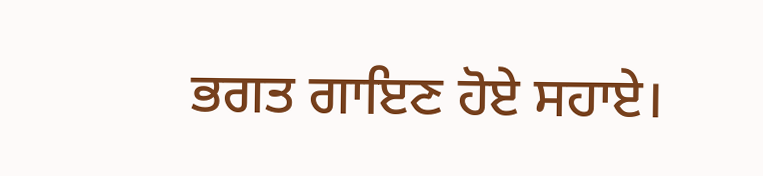ਭਗਤ ਗਾਇਣ ਹੋਏ ਸਹਾਏ।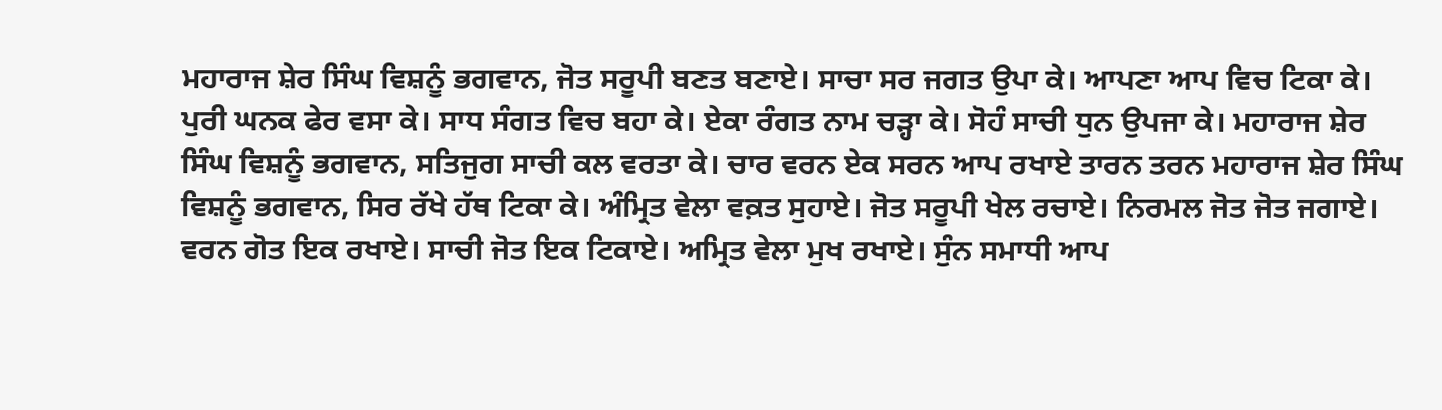ਮਹਾਰਾਜ ਸ਼ੇਰ ਸਿੰਘ ਵਿਸ਼ਨੂੰ ਭਗਵਾਨ, ਜੋਤ ਸਰੂਪੀ ਬਣਤ ਬਣਾਏ। ਸਾਚਾ ਸਰ ਜਗਤ ਉਪਾ ਕੇ। ਆਪਣਾ ਆਪ ਵਿਚ ਟਿਕਾ ਕੇ। ਪੁਰੀ ਘਨਕ ਫੇਰ ਵਸਾ ਕੇ। ਸਾਧ ਸੰਗਤ ਵਿਚ ਬਹਾ ਕੇ। ਏਕਾ ਰੰਗਤ ਨਾਮ ਚੜ੍ਹਾ ਕੇ। ਸੋਹੰ ਸਾਚੀ ਧੁਨ ਉਪਜਾ ਕੇ। ਮਹਾਰਾਜ ਸ਼ੇਰ ਸਿੰਘ ਵਿਸ਼ਨੂੰ ਭਗਵਾਨ, ਸਤਿਜੁਗ ਸਾਚੀ ਕਲ ਵਰਤਾ ਕੇ। ਚਾਰ ਵਰਨ ਏਕ ਸਰਨ ਆਪ ਰਖਾਏ ਤਾਰਨ ਤਰਨ ਮਹਾਰਾਜ ਸ਼ੇਰ ਸਿੰਘ ਵਿਸ਼ਨੂੰ ਭਗਵਾਨ, ਸਿਰ ਰੱਖੇ ਹੱਥ ਟਿਕਾ ਕੇ। ਅੰਮ੍ਰਿਤ ਵੇਲਾ ਵਕ਼ਤ ਸੁਹਾਏ। ਜੋਤ ਸਰੂਪੀ ਖੇਲ ਰਚਾਏ। ਨਿਰਮਲ ਜੋਤ ਜੋਤ ਜਗਾਏ। ਵਰਨ ਗੋਤ ਇਕ ਰਖਾਏ। ਸਾਚੀ ਜੋਤ ਇਕ ਟਿਕਾਏ। ਅਮ੍ਰਿਤ ਵੇਲਾ ਮੁਖ ਰਖਾਏ। ਸੁੰਨ ਸਮਾਧੀ ਆਪ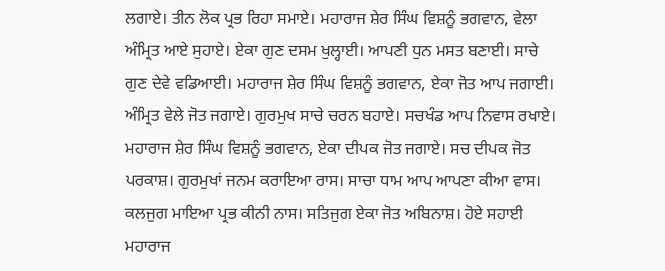ਲਗਾਏ। ਤੀਨ ਲੋਕ ਪ੍ਰਭ ਰਿਹਾ ਸਮਾਏ। ਮਹਾਰਾਜ ਸ਼ੇਰ ਸਿੰਘ ਵਿਸ਼ਨੂੰ ਭਗਵਾਨ, ਵੇਲਾ ਅੰਮ੍ਰਿਤ ਆਏ ਸੁਹਾਏ। ਏਕਾ ਗੁਣ ਦਸਮ ਖੁਲ੍ਹਾਈ। ਆਪਣੀ ਧੁਨ ਮਸਤ ਬਣਾਈ। ਸਾਚੇ ਗੁਣ ਦੇਵੇ ਵਡਿਆਈ। ਮਹਾਰਾਜ ਸ਼ੇਰ ਸਿੰਘ ਵਿਸ਼ਨੂੰ ਭਗਵਾਨ, ਏਕਾ ਜੋਤ ਆਪ ਜਗਾਈ। ਅੰਮ੍ਰਿਤ ਵੇਲੇ ਜੋਤ ਜਗਾਏ। ਗੁਰਮੁਖ ਸਾਚੇ ਚਰਨ ਬਹਾਏ। ਸਚਖੰਡ ਆਪ ਨਿਵਾਸ ਰਖਾਏ। ਮਹਾਰਾਜ ਸ਼ੇਰ ਸਿੰਘ ਵਿਸ਼ਨੂੰ ਭਗਵਾਨ, ਏਕਾ ਦੀਪਕ ਜੋਤ ਜਗਾਏ। ਸਚ ਦੀਪਕ ਜੋਤ ਪਰਕਾਸ਼। ਗੁਰਮੁਖਾਂ ਜਨਮ ਕਰਾਇਆ ਰਾਸ। ਸਾਚਾ ਧਾਮ ਆਪ ਆਪਣਾ ਕੀਆ ਵਾਸ। ਕਲਜੁਗ ਮਾਇਆ ਪ੍ਰਭ ਕੀਨੀ ਨਾਸ। ਸਤਿਜੁਗ ਏਕਾ ਜੋਤ ਅਬਿਨਾਸ਼। ਹੋਏ ਸਹਾਈ ਮਹਾਰਾਜ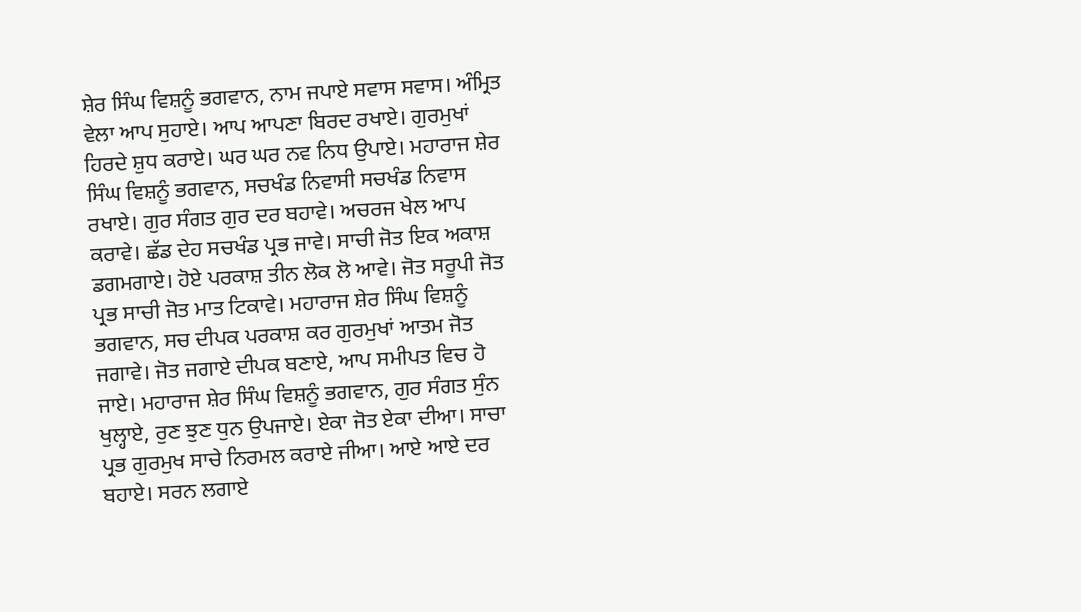ਸ਼ੇਰ ਸਿੰਘ ਵਿਸ਼ਨੂੰ ਭਗਵਾਨ, ਨਾਮ ਜਪਾਏ ਸਵਾਸ ਸਵਾਸ। ਅੰਮ੍ਰਿਤ ਵੇਲਾ ਆਪ ਸੁਹਾਏ। ਆਪ ਆਪਣਾ ਬਿਰਦ ਰਖਾਏ। ਗੁਰਮੁਖਾਂ ਹਿਰਦੇ ਸ਼ੁਧ ਕਰਾਏ। ਘਰ ਘਰ ਨਵ ਨਿਧ ਉਪਾਏ। ਮਹਾਰਾਜ ਸ਼ੇਰ ਸਿੰਘ ਵਿਸ਼ਨੂੰ ਭਗਵਾਨ, ਸਚਖੰਡ ਨਿਵਾਸੀ ਸਚਖੰਡ ਨਿਵਾਸ ਰਖਾਏ। ਗੁਰ ਸੰਗਤ ਗੁਰ ਦਰ ਬਹਾਵੇ। ਅਚਰਜ ਖੇਲ ਆਪ ਕਰਾਵੇ। ਛੱਡ ਦੇਹ ਸਚਖੰਡ ਪ੍ਰਭ ਜਾਵੇ। ਸਾਚੀ ਜੋਤ ਇਕ ਅਕਾਸ਼ ਡਗਮਗਾਏ। ਹੋਏ ਪਰਕਾਸ਼ ਤੀਨ ਲੋਕ ਲੋ ਆਵੇ। ਜੋਤ ਸਰੂਪੀ ਜੋਤ ਪ੍ਰਭ ਸਾਚੀ ਜੋਤ ਮਾਤ ਟਿਕਾਵੇ। ਮਹਾਰਾਜ ਸ਼ੇਰ ਸਿੰਘ ਵਿਸ਼ਨੂੰ ਭਗਵਾਨ, ਸਚ ਦੀਪਕ ਪਰਕਾਸ਼ ਕਰ ਗੁਰਮੁਖਾਂ ਆਤਮ ਜੋਤ ਜਗਾਵੇ। ਜੋਤ ਜਗਾਏ ਦੀਪਕ ਬਣਾਏ, ਆਪ ਸਮੀਪਤ ਵਿਚ ਹੋ ਜਾਏ। ਮਹਾਰਾਜ ਸ਼ੇਰ ਸਿੰਘ ਵਿਸ਼ਨੂੰ ਭਗਵਾਨ, ਗੁਰ ਸੰਗਤ ਸੁੰਨ ਖੁਲ੍ਹਾਏ, ਰੁਣ ਝੁਣ ਧੁਨ ਉਪਜਾਏ। ਏਕਾ ਜੋਤ ਏਕਾ ਦੀਆ। ਸਾਚਾ ਪ੍ਰਭ ਗੁਰਮੁਖ ਸਾਚੇ ਨਿਰਮਲ ਕਰਾਏ ਜੀਆ। ਆਏ ਆਏ ਦਰ ਬਹਾਏ। ਸਰਨ ਲਗਾਏ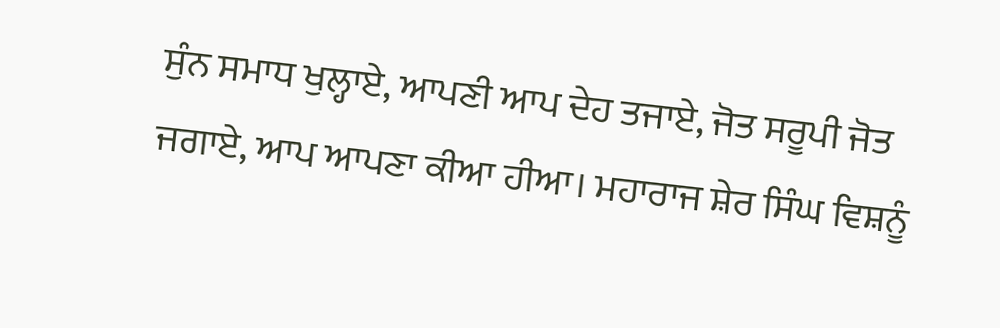ਸੁੰਨ ਸਮਾਧ ਖੁਲ੍ਹਾਏ, ਆਪਣੀ ਆਪ ਦੇਹ ਤਜਾਏ, ਜੋਤ ਸਰੂਪੀ ਜੋਤ ਜਗਾਏ, ਆਪ ਆਪਣਾ ਕੀਆ ਹੀਆ। ਮਹਾਰਾਜ ਸ਼ੇਰ ਸਿੰਘ ਵਿਸ਼ਨੂੰ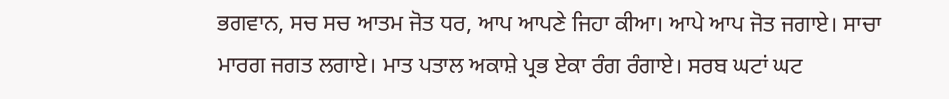ਭਗਵਾਨ, ਸਚ ਸਚ ਆਤਮ ਜੋਤ ਧਰ, ਆਪ ਆਪਣੇ ਜਿਹਾ ਕੀਆ। ਆਪੇ ਆਪ ਜੋਤ ਜਗਾਏ। ਸਾਚਾ ਮਾਰਗ ਜਗਤ ਲਗਾਏ। ਮਾਤ ਪਤਾਲ ਅਕਾਸ਼ੇ ਪ੍ਰਭ ਏਕਾ ਰੰਗ ਰੰਗਾਏ। ਸਰਬ ਘਟਾਂ ਘਟ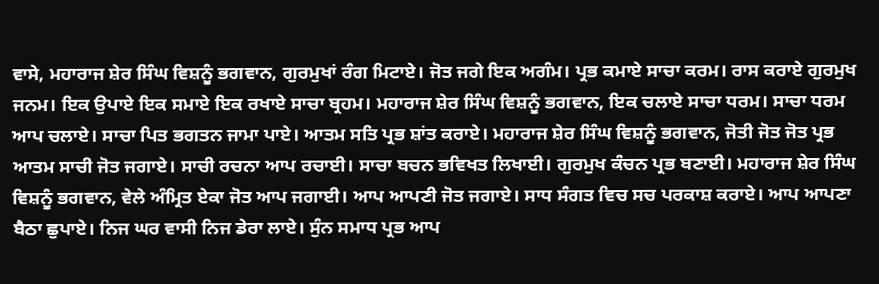ਵਾਸੇ, ਮਹਾਰਾਜ ਸ਼ੇਰ ਸਿੰਘ ਵਿਸ਼ਨੂੰ ਭਗਵਾਨ, ਗੁਰਮੁਖਾਂ ਰੰਗ ਮਿਟਾਏ। ਜੋਤ ਜਗੇ ਇਕ ਅਗੰਮ। ਪ੍ਰਭ ਕਮਾਏ ਸਾਚਾ ਕਰਮ। ਰਾਸ ਕਰਾਏ ਗੁਰਮੁਖ ਜਨਮ। ਇਕ ਉਪਾਏ ਇਕ ਸਮਾਏ ਇਕ ਰਖਾਏ ਸਾਚਾ ਬ੍ਰਹਮ। ਮਹਾਰਾਜ ਸ਼ੇਰ ਸਿੰਘ ਵਿਸ਼ਨੂੰ ਭਗਵਾਨ, ਇਕ ਚਲਾਏ ਸਾਚਾ ਧਰਮ। ਸਾਚਾ ਧਰਮ ਆਪ ਚਲਾਏ। ਸਾਚਾ ਪਿਤ ਭਗਤਨ ਜਾਮਾ ਪਾਏ। ਆਤਮ ਸਤਿ ਪ੍ਰਭ ਸ਼ਾਂਤ ਕਰਾਏ। ਮਹਾਰਾਜ ਸ਼ੇਰ ਸਿੰਘ ਵਿਸ਼ਨੂੰ ਭਗਵਾਨ, ਜੋਤੀ ਜੋਤ ਜੋਤ ਪ੍ਰਭ ਆਤਮ ਸਾਚੀ ਜੋਤ ਜਗਾਏ। ਸਾਚੀ ਰਚਨਾ ਆਪ ਰਚਾਈ। ਸਾਚਾ ਬਚਨ ਭਵਿਖਤ ਲਿਖਾਈ। ਗੁਰਮੁਖ ਕੰਚਨ ਪ੍ਰਭ ਬਣਾਈ। ਮਹਾਰਾਜ ਸ਼ੇਰ ਸਿੰਘ ਵਿਸ਼ਨੂੰ ਭਗਵਾਨ, ਵੇਲੇ ਅੰਮ੍ਰਿਤ ਏਕਾ ਜੋਤ ਆਪ ਜਗਾਈ। ਆਪ ਆਪਣੀ ਜੋਤ ਜਗਾਏ। ਸਾਧ ਸੰਗਤ ਵਿਚ ਸਚ ਪਰਕਾਸ਼ ਕਰਾਏ। ਆਪ ਆਪਣਾ ਬੈਠਾ ਛੁਪਾਏ। ਨਿਜ ਘਰ ਵਾਸੀ ਨਿਜ ਡੇਰਾ ਲਾਏ। ਸੁੰਨ ਸਮਾਧ ਪ੍ਰਭ ਆਪ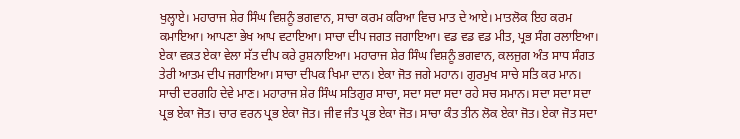ਖੁਲ੍ਹਾਏ। ਮਹਾਰਾਜ ਸ਼ੇਰ ਸਿੰਘ ਵਿਸ਼ਨੂੰ ਭਗਵਾਨ, ਸਾਚਾ ਕਰਮ ਕਰਿਆ ਵਿਚ ਮਾਤ ਦੇ ਆਏ। ਮਾਤਲੋਕ ਇਹ ਕਰਮ ਕਮਾਇਆ। ਆਪਣਾ ਭੇਖ ਆਪ ਵਟਾਇਆ। ਸਾਚਾ ਦੀਪ ਜਗਤ ਜਗਾਇਆ। ਵਡ ਵਡ ਵਡ ਮੀਤ, ਪ੍ਰਭ ਸੰਗ ਰਲਾਇਆ। ਏਕਾ ਵਕ਼ਤ ਏਕਾ ਵੇਲਾ ਸੱਤ ਦੀਪ ਕਰੇ ਰੁਸ਼ਨਾਇਆ। ਮਹਾਰਾਜ ਸ਼ੇਰ ਸਿੰਘ ਵਿਸ਼ਨੂੰ ਭਗਵਾਨ, ਕਲਜੁਗ ਅੰਤ ਸਾਧ ਸੰਗਤ ਤੇਰੀ ਆਤਮ ਦੀਪ ਜਗਾਇਆ। ਸਾਚਾ ਦੀਪਕ ਖਿਮਾ ਦਾਨ। ਏਕਾ ਜੋਤ ਜਗੇ ਮਹਾਨ। ਗੁਰਮੁਖ ਸਾਚੇ ਸਤਿ ਕਰ ਮਾਨ। ਸਾਚੀ ਦਰਗਹਿ ਦੇਵੇ ਮਾਣ। ਮਹਾਰਾਜ ਸ਼ੇਰ ਸਿੰਘ ਸਤਿਗੁਰ ਸਾਚਾ, ਸਦਾ ਸਦਾ ਸਦਾ ਰਹੇ ਸਚ ਸਮਾਨ। ਸਦਾ ਸਦਾ ਸਦਾ ਪ੍ਰਭ ਏਕਾ ਜੋਤ। ਚਾਰ ਵਰਨ ਪ੍ਰਭ ਏਕਾ ਜੋਤ। ਜੀਵ ਜੰਤ ਪ੍ਰਭ ਏਕਾ ਜੋਤ। ਸਾਚਾ ਕੰਤ ਤੀਨ ਲੋਕ ਏਕਾ ਜੋਤ। ਏਕਾ ਜੋਤ ਸਦਾ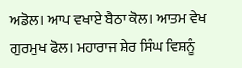ਅਡੋਲ। ਆਪ ਵਖਾਏ ਬੈਠਾ ਕੋਲ। ਆਤਮ ਵੇਖ ਗੁਰਮੁਖ ਫੋਲ। ਮਹਾਰਾਜ ਸ਼ੇਰ ਸਿੰਘ ਵਿਸ਼ਨੂੰ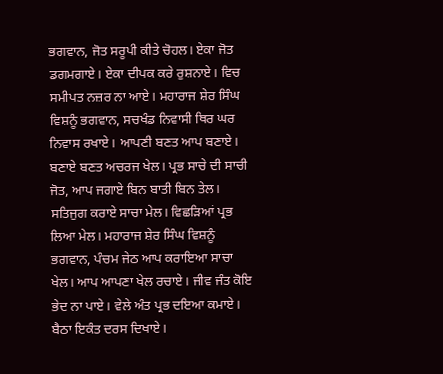ਭਗਵਾਨ, ਜੋਤ ਸਰੂਪੀ ਕੀਤੇ ਚੋਹਲ। ਏਕਾ ਜੋਤ ਡਗਮਗਾਏ। ਏਕਾ ਦੀਪਕ ਕਰੇ ਰੁਸ਼ਨਾਏ। ਵਿਚ ਸਮੀਪਤ ਨਜ਼ਰ ਨਾ ਆਏ। ਮਹਾਰਾਜ ਸ਼ੇਰ ਸਿੰਘ ਵਿਸ਼ਨੂੰ ਭਗਵਾਨ, ਸਚਖੰਡ ਨਿਵਾਸੀ ਥਿਰ ਘਰ ਨਿਵਾਸ ਰਖਾਏ। ਆਪਣੀ ਬਣਤ ਆਪ ਬਣਾਏ। ਬਣਾਏ ਬਣਤ ਅਚਰਜ ਖੇਲ। ਪ੍ਰਭ ਸਾਚੇ ਦੀ ਸਾਚੀ ਜੋਤ, ਆਪ ਜਗਾਏ ਬਿਨ ਬਾਤੀ ਬਿਨ ਤੇਲ। ਸਤਿਜੁਗ ਕਰਾਏ ਸਾਚਾ ਮੇਲ। ਵਿਛੜਿਆਂ ਪ੍ਰਭ ਲਿਆ ਮੇਲ। ਮਹਾਰਾਜ ਸ਼ੇਰ ਸਿੰਘ ਵਿਸ਼ਨੂੰ ਭਗਵਾਨ, ਪੰਚਮ ਜੇਠ ਆਪ ਕਰਾਇਆ ਸਾਚਾ ਖੇਲ। ਆਪ ਆਪਣਾ ਖੇਲ ਰਚਾਏ। ਜੀਵ ਜੰਤ ਕੋਇ ਭੇਦ ਨਾ ਪਾਏ। ਵੇਲੇ ਅੰਤ ਪ੍ਰਭ ਦਇਆ ਕਮਾਏ। ਬੈਠਾ ਇਕੰਤ ਦਰਸ ਦਿਖਾਏ।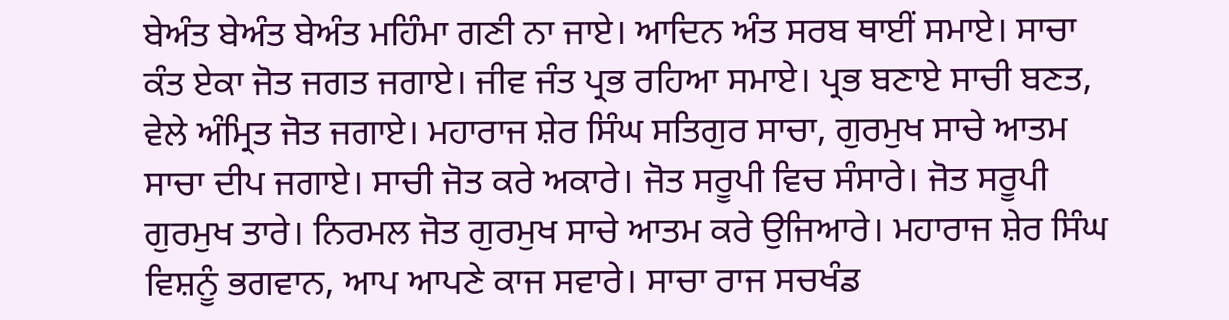ਬੇਅੰਤ ਬੇਅੰਤ ਬੇਅੰਤ ਮਹਿੰਮਾ ਗਣੀ ਨਾ ਜਾਏ। ਆਦਿਨ ਅੰਤ ਸਰਬ ਥਾਈਂ ਸਮਾਏ। ਸਾਚਾ ਕੰਤ ਏਕਾ ਜੋਤ ਜਗਤ ਜਗਾਏ। ਜੀਵ ਜੰਤ ਪ੍ਰਭ ਰਹਿਆ ਸਮਾਏ। ਪ੍ਰਭ ਬਣਾਏ ਸਾਚੀ ਬਣਤ, ਵੇਲੇ ਅੰਮ੍ਰਿਤ ਜੋਤ ਜਗਾਏ। ਮਹਾਰਾਜ ਸ਼ੇਰ ਸਿੰਘ ਸਤਿਗੁਰ ਸਾਚਾ, ਗੁਰਮੁਖ ਸਾਚੇ ਆਤਮ ਸਾਚਾ ਦੀਪ ਜਗਾਏ। ਸਾਚੀ ਜੋਤ ਕਰੇ ਅਕਾਰੇ। ਜੋਤ ਸਰੂਪੀ ਵਿਚ ਸੰਸਾਰੇ। ਜੋਤ ਸਰੂਪੀ ਗੁਰਮੁਖ ਤਾਰੇ। ਨਿਰਮਲ ਜੋਤ ਗੁਰਮੁਖ ਸਾਚੇ ਆਤਮ ਕਰੇ ਉਜਿਆਰੇ। ਮਹਾਰਾਜ ਸ਼ੇਰ ਸਿੰਘ ਵਿਸ਼ਨੂੰ ਭਗਵਾਨ, ਆਪ ਆਪਣੇ ਕਾਜ ਸਵਾਰੇ। ਸਾਚਾ ਰਾਜ ਸਚਖੰਡ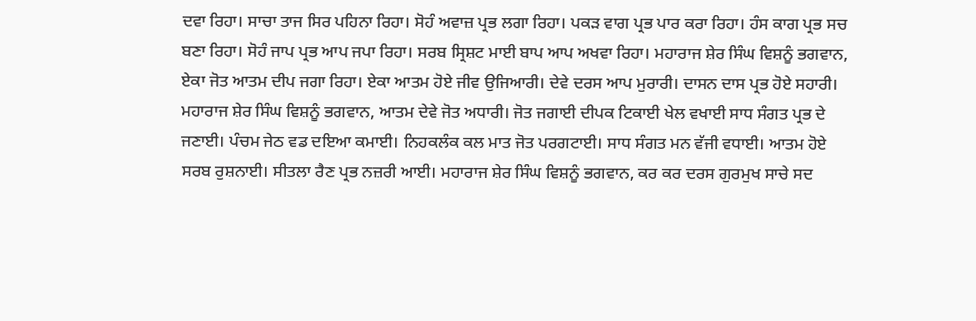ਦਵਾ ਰਿਹਾ। ਸਾਚਾ ਤਾਜ ਸਿਰ ਪਹਿਨਾ ਰਿਹਾ। ਸੋਹੰ ਅਵਾਜ਼ ਪ੍ਰਭ ਲਗਾ ਰਿਹਾ। ਪਕੜ ਵਾਗ ਪ੍ਰਭ ਪਾਰ ਕਰਾ ਰਿਹਾ। ਹੰਸ ਕਾਗ ਪ੍ਰਭ ਸਚ ਬਣਾ ਰਿਹਾ। ਸੋਹੰ ਜਾਪ ਪ੍ਰਭ ਆਪ ਜਪਾ ਰਿਹਾ। ਸਰਬ ਸ੍ਰਿਸ਼ਟ ਮਾਈ ਬਾਪ ਆਪ ਅਖਵਾ ਰਿਹਾ। ਮਹਾਰਾਜ ਸ਼ੇਰ ਸਿੰਘ ਵਿਸ਼ਨੂੰ ਭਗਵਾਨ, ਏਕਾ ਜੋਤ ਆਤਮ ਦੀਪ ਜਗਾ ਰਿਹਾ। ਏਕਾ ਆਤਮ ਹੋਏ ਜੀਵ ਉਜਿਆਰੀ। ਦੇਵੇ ਦਰਸ ਆਪ ਮੁਰਾਰੀ। ਦਾਸਨ ਦਾਸ ਪ੍ਰਭ ਹੋਏ ਸਹਾਰੀ। ਮਹਾਰਾਜ ਸ਼ੇਰ ਸਿੰਘ ਵਿਸ਼ਨੂੰ ਭਗਵਾਨ, ਆਤਮ ਦੇਵੇ ਜੋਤ ਅਧਾਰੀ। ਜੋਤ ਜਗਾਈ ਦੀਪਕ ਟਿਕਾਈ ਖੇਲ ਵਖਾਈ ਸਾਧ ਸੰਗਤ ਪ੍ਰਭ ਦੇ ਜਣਾਈ। ਪੰਚਮ ਜੇਠ ਵਡ ਦਇਆ ਕਮਾਈ। ਨਿਹਕਲੰਕ ਕਲ ਮਾਤ ਜੋਤ ਪਰਗਟਾਈ। ਸਾਧ ਸੰਗਤ ਮਨ ਵੱਜੀ ਵਧਾਈ। ਆਤਮ ਹੋਏ ਸਰਬ ਰੁਸ਼ਨਾਈ। ਸੀਤਲਾ ਰੈਣ ਪ੍ਰਭ ਨਜ਼ਰੀ ਆਈ। ਮਹਾਰਾਜ ਸ਼ੇਰ ਸਿੰਘ ਵਿਸ਼ਨੂੰ ਭਗਵਾਨ, ਕਰ ਕਰ ਦਰਸ ਗੁਰਮੁਖ ਸਾਚੇ ਸਦ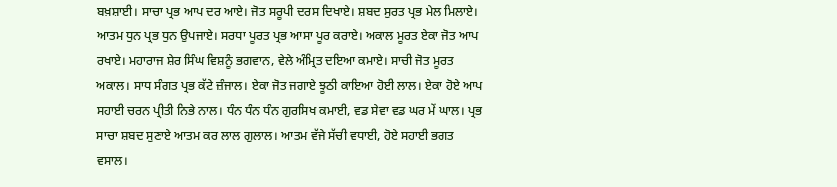ਬਖ਼ਸ਼ਾਈ। ਸਾਚਾ ਪ੍ਰਭ ਆਪ ਦਰ ਆਏ। ਜੋਤ ਸਰੂਪੀ ਦਰਸ ਦਿਖਾਏ। ਸ਼ਬਦ ਸੁਰਤ ਪ੍ਰਭ ਮੇਲ ਮਿਲਾਏ। ਆਤਮ ਧੁਨ ਪ੍ਰਭ ਧੁਨ ਉਪਜਾਏ। ਸਰਧਾ ਪੂਰਤ ਪ੍ਰਭ ਆਸਾ ਪੂਰ ਕਰਾਏ। ਅਕਾਲ ਮੂਰਤ ਏਕਾ ਜੋਤ ਆਪ ਰਖਾਏ। ਮਹਾਰਾਜ ਸ਼ੇਰ ਸਿੰਘ ਵਿਸ਼ਨੂੰ ਭਗਵਾਨ, ਵੇਲੇ ਅੰਮ੍ਰਿਤ ਦਇਆ ਕਮਾਏ। ਸਾਚੀ ਜੋਤ ਮੂਰਤ ਅਕਾਲ। ਸਾਧ ਸੰਗਤ ਪ੍ਰਭ ਕੱਟੇ ਜ਼ੰਜਾਲ। ਏਕਾ ਜੋਤ ਜਗਾਏ ਝੂਠੀ ਕਾਇਆ ਹੋਈ ਲਾਲ। ਏਕਾ ਹੋਏ ਆਪ ਸਹਾਈ ਚਰਨ ਪ੍ਰੀਤੀ ਨਿਭੇ ਨਾਲ। ਧੰਨ ਧੰਨ ਧੰਨ ਗੁਰਸਿਖ ਕਮਾਈ, ਵਡ ਸੇਵਾ ਵਡ ਘਰ ਮੇਂ ਘਾਲ। ਪ੍ਰਭ ਸਾਚਾ ਸ਼ਬਦ ਸੁਣਾਏ ਆਤਮ ਕਰ ਲਾਲ ਗੁਲਾਲ। ਆਤਮ ਵੱਜੇ ਸੱਚੀ ਵਧਾਈ, ਹੋਏ ਸਹਾਈ ਭਗਤ ਵਸਾਲ।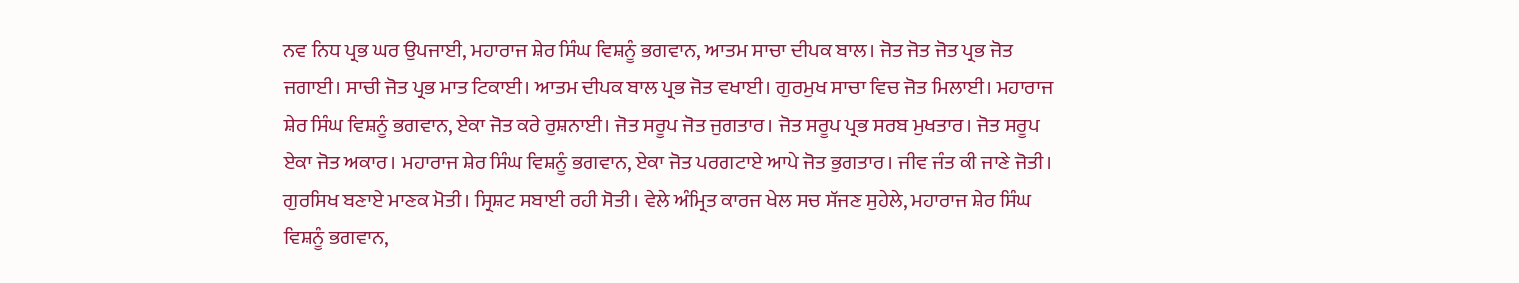ਨਵ ਨਿਧ ਪ੍ਰਭ ਘਰ ਉਪਜਾਈ, ਮਹਾਰਾਜ ਸ਼ੇਰ ਸਿੰਘ ਵਿਸ਼ਨੂੰ ਭਗਵਾਨ, ਆਤਮ ਸਾਚਾ ਦੀਪਕ ਬਾਲ। ਜੋਤ ਜੋਤ ਜੋਤ ਪ੍ਰਭ ਜੋਤ ਜਗਾਈ। ਸਾਚੀ ਜੋਤ ਪ੍ਰਭ ਮਾਤ ਟਿਕਾਈ। ਆਤਮ ਦੀਪਕ ਬਾਲ ਪ੍ਰਭ ਜੋਤ ਵਖਾਈ। ਗੁਰਮੁਖ ਸਾਚਾ ਵਿਚ ਜੋਤ ਮਿਲਾਈ। ਮਹਾਰਾਜ ਸ਼ੇਰ ਸਿੰਘ ਵਿਸ਼ਨੂੰ ਭਗਵਾਨ, ਏਕਾ ਜੋਤ ਕਰੇ ਰੁਸ਼ਨਾਈ। ਜੋਤ ਸਰੂਪ ਜੋਤ ਜੁਗਤਾਰ। ਜੋਤ ਸਰੂਪ ਪ੍ਰਭ ਸਰਬ ਮੁਖਤਾਰ। ਜੋਤ ਸਰੂਪ ਏਕਾ ਜੋਤ ਅਕਾਰ। ਮਹਾਰਾਜ ਸ਼ੇਰ ਸਿੰਘ ਵਿਸ਼ਨੂੰ ਭਗਵਾਨ, ਏਕਾ ਜੋਤ ਪਰਗਟਾਏ ਆਪੇ ਜੋਤ ਭੁਗਤਾਰ। ਜੀਵ ਜੰਤ ਕੀ ਜਾਣੇ ਜੋਤੀ। ਗੁਰਸਿਖ ਬਣਾਏ ਮਾਣਕ ਮੋਤੀ। ਸ੍ਰਿਸ਼ਟ ਸਬਾਈ ਰਹੀ ਸੋਤੀ। ਵੇਲੇ ਅੰਮ੍ਰਿਤ ਕਾਰਜ ਖੇਲ ਸਚ ਸੱਜਣ ਸੁਹੇਲੇ, ਮਹਾਰਾਜ ਸ਼ੇਰ ਸਿੰਘ ਵਿਸ਼ਨੂੰ ਭਗਵਾਨ,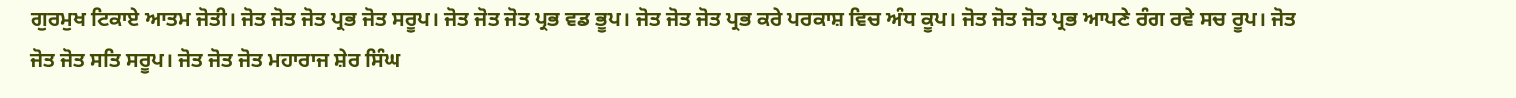ਗੁਰਮੁਖ ਟਿਕਾਏ ਆਤਮ ਜੋਤੀ। ਜੋਤ ਜੋਤ ਜੋਤ ਪ੍ਰਭ ਜੋਤ ਸਰੂਪ। ਜੋਤ ਜੋਤ ਜੋਤ ਪ੍ਰਭ ਵਡ ਭੂਪ। ਜੋਤ ਜੋਤ ਜੋਤ ਪ੍ਰਭ ਕਰੇ ਪਰਕਾਸ਼ ਵਿਚ ਅੰਧ ਕੂਪ। ਜੋਤ ਜੋਤ ਜੋਤ ਪ੍ਰਭ ਆਪਣੇ ਰੰਗ ਰਵੇ ਸਚ ਰੂਪ। ਜੋਤ ਜੋਤ ਜੋਤ ਸਤਿ ਸਰੂਪ। ਜੋਤ ਜੋਤ ਜੋਤ ਮਹਾਰਾਜ ਸ਼ੇਰ ਸਿੰਘ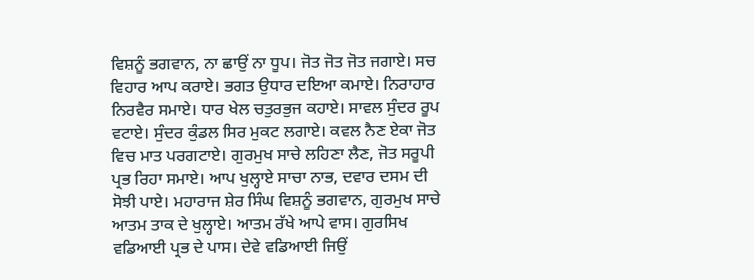ਵਿਸ਼ਨੂੰ ਭਗਵਾਨ, ਨਾ ਛਾਉਂ ਨਾ ਧੂਪ। ਜੋਤ ਜੋਤ ਜੋਤ ਜਗਾਏ। ਸਚ ਵਿਹਾਰ ਆਪ ਕਰਾਏ। ਭਗਤ ਉਧਾਰ ਦਇਆ ਕਮਾਏ। ਨਿਰਾਹਾਰ ਨਿਰਵੈਰ ਸਮਾਏ। ਧਾਰ ਖੇਲ ਚਤੁਰਭੁਜ ਕਹਾਏ। ਸਾਵਲ ਸੁੰਦਰ ਰੂਪ ਵਟਾਏ। ਸੁੰਦਰ ਕੁੰਡਲ ਸਿਰ ਮੁਕਟ ਲਗਾਏ। ਕਵਲ ਨੈਣ ਏਕਾ ਜੋਤ ਵਿਚ ਮਾਤ ਪਰਗਟਾਏ। ਗੁਰਮੁਖ ਸਾਚੇ ਲਹਿਣਾ ਲੈਣ, ਜੋਤ ਸਰੂਪੀ ਪ੍ਰਭ ਰਿਹਾ ਸਮਾਏ। ਆਪ ਖੁਲ੍ਹਾਏ ਸਾਚਾ ਨਾਭ, ਦਵਾਰ ਦਸਮ ਦੀ ਸੋਝੀ ਪਾਏ। ਮਹਾਰਾਜ ਸ਼ੇਰ ਸਿੰਘ ਵਿਸ਼ਨੂੰ ਭਗਵਾਨ, ਗੁਰਮੁਖ ਸਾਚੇ ਆਤਮ ਤਾਕ ਦੇ ਖੁਲ੍ਹਾਏ। ਆਤਮ ਰੱਖੇ ਆਪੇ ਵਾਸ। ਗੁਰਸਿਖ ਵਡਿਆਈ ਪ੍ਰਭ ਦੇ ਪਾਸ। ਦੇਵੇ ਵਡਿਆਈ ਜਿਉਂ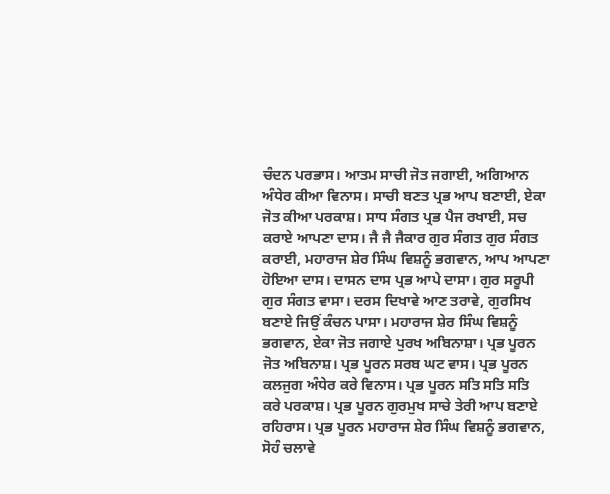ਚੰਦਨ ਪਰਭਾਸ। ਆਤਮ ਸਾਚੀ ਜੋਤ ਜਗਾਈ, ਅਗਿਆਨ ਅੰਧੇਰ ਕੀਆ ਵਿਨਾਸ। ਸਾਚੀ ਬਣਤ ਪ੍ਰਭ ਆਪ ਬਣਾਈ, ਏਕਾ ਜੋਤ ਕੀਆ ਪਰਕਾਸ਼। ਸਾਧ ਸੰਗਤ ਪ੍ਰਭ ਪੈਜ ਰਖਾਈ, ਸਚ ਕਰਾਏ ਆਪਣਾ ਦਾਸ। ਜੈ ਜੈ ਜੈਕਾਰ ਗੁਰ ਸੰਗਤ ਗੁਰ ਸੰਗਤ ਕਰਾਈ, ਮਹਾਰਾਜ ਸ਼ੇਰ ਸਿੰਘ ਵਿਸ਼ਨੂੰ ਭਗਵਾਨ, ਆਪ ਆਪਣਾ ਹੋਇਆ ਦਾਸ। ਦਾਸਨ ਦਾਸ ਪ੍ਰਭ ਆਪੇ ਦਾਸਾ। ਗੁਰ ਸਰੂਪੀ ਗੁਰ ਸੰਗਤ ਵਾਸਾ। ਦਰਸ ਦਿਖਾਵੇ ਆਣ ਤਰਾਵੇ, ਗੁਰਸਿਖ ਬਣਾਏ ਜਿਉਂ ਕੰਚਨ ਪਾਸਾ। ਮਹਾਰਾਜ ਸ਼ੇਰ ਸਿੰਘ ਵਿਸ਼ਨੂੰ ਭਗਵਾਨ, ਏਕਾ ਜੋਤ ਜਗਾਏ ਪੁਰਖ ਅਬਿਨਾਸ਼ਾ। ਪ੍ਰਭ ਪੂਰਨ ਜੋਤ ਅਬਿਨਾਸ਼। ਪ੍ਰਭ ਪੂਰਨ ਸਰਬ ਘਟ ਵਾਸ। ਪ੍ਰਭ ਪੂਰਨ ਕਲਜੁਗ ਅੰਧੇਰ ਕਰੇ ਵਿਨਾਸ। ਪ੍ਰਭ ਪੂਰਨ ਸਤਿ ਸਤਿ ਸਤਿ ਕਰੇ ਪਰਕਾਸ਼। ਪ੍ਰਭ ਪੂਰਨ ਗੁਰਮੁਖ ਸਾਚੇ ਤੇਰੀ ਆਪ ਬਣਾਏ ਰਹਿਰਾਸ। ਪ੍ਰਭ ਪੂਰਨ ਮਹਾਰਾਜ ਸ਼ੇਰ ਸਿੰਘ ਵਿਸ਼ਨੂੰ ਭਗਵਾਨ, ਸੋਹੰ ਚਲਾਵੇ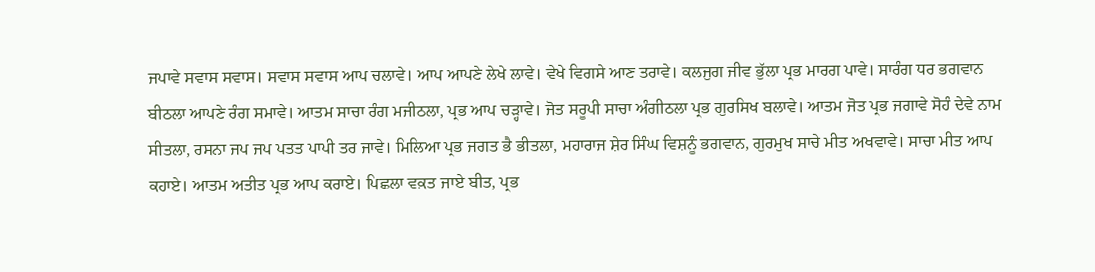ਜਪਾਵੇ ਸਵਾਸ ਸਵਾਸ। ਸਵਾਸ ਸਵਾਸ ਆਪ ਚਲਾਵੇ। ਆਪ ਆਪਣੇ ਲੇਖੇ ਲਾਵੇ। ਵੇਖੇ ਵਿਗਸੇ ਆਣ ਤਰਾਵੇ। ਕਲਜੁਗ ਜੀਵ ਭੁੱਲਾ ਪ੍ਰਭ ਮਾਰਗ ਪਾਵੇ। ਸਾਰੰਗ ਧਰ ਭਗਵਾਨ ਬੀਠਲਾ ਆਪਣੇ ਰੰਗ ਸਮਾਵੇ। ਆਤਮ ਸਾਚਾ ਰੰਗ ਮਜੀਠਲਾ, ਪ੍ਰਭ ਆਪ ਚੜ੍ਹਾਵੇ। ਜੋਤ ਸਰੂਪੀ ਸਾਚਾ ਅੰਗੀਠਲਾ ਪ੍ਰਭ ਗੁਰਸਿਖ ਬਲਾਵੇ। ਆਤਮ ਜੋਤ ਪ੍ਰਭ ਜਗਾਵੇ ਸੋਹੰ ਦੇਵੇ ਨਾਮ ਸੀਤਲਾ, ਰਸਨਾ ਜਪ ਜਪ ਪਤਤ ਪਾਪੀ ਤਰ ਜਾਵੇ। ਮਿਲਿਆ ਪ੍ਰਭ ਜਗਤ ਭੈ ਭੀਤਲਾ, ਮਹਾਰਾਜ ਸ਼ੇਰ ਸਿੰਘ ਵਿਸ਼ਨੂੰ ਭਗਵਾਨ, ਗੁਰਮੁਖ ਸਾਚੇ ਮੀਤ ਅਖਵਾਵੇ। ਸਾਚਾ ਮੀਤ ਆਪ ਕਹਾਏ। ਆਤਮ ਅਤੀਤ ਪ੍ਰਭ ਆਪ ਕਰਾਏ। ਪਿਛਲਾ ਵਕ਼ਤ ਜਾਏ ਬੀਤ, ਪ੍ਰਭ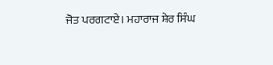ਜੋਤ ਪਰਗਟਾਏ। ਮਹਾਰਾਜ ਸ਼ੇਰ ਸਿੰਘ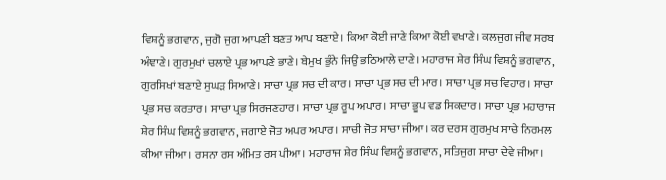ਵਿਸ਼ਨੂੰ ਭਗਵਾਨ, ਜੁਗੋ ਜੁਗ ਆਪਣੀ ਬਣਤ ਆਪ ਬਣਾਏ। ਕਿਆ ਕੋਈ ਜਾਣੇ ਕਿਆ ਕੋਈ ਵਖਾਣੇ। ਕਲਜੁਗ ਜੀਵ ਸਰਬ ਅੰਞਾਣੇ। ਗੁਰਮੁਖਾਂ ਚਲਾਏ ਪ੍ਰਭ ਆਪਣੇ ਭਾਣੇ। ਬੇਮੁਖ ਭੁੰਨੇ ਜਿਉਂ ਭਠਿਆਲੇ ਦਾਣੇ। ਮਹਾਰਾਜ ਸ਼ੇਰ ਸਿੰਘ ਵਿਸ਼ਨੂੰ ਭਗਵਾਨ, ਗੁਰਸਿਖਾਂ ਬਣਾਏ ਸੁਘੜ ਸਿਆਣੇ। ਸਾਚਾ ਪ੍ਰਭ ਸਚ ਦੀ ਕਾਰ। ਸਾਚਾ ਪ੍ਰਭ ਸਚ ਦੀ ਮਾਰ। ਸਾਚਾ ਪ੍ਰਭ ਸਚ ਵਿਹਾਰ। ਸਾਚਾ ਪ੍ਰਭ ਸਚ ਕਰਤਾਰ। ਸਾਚਾ ਪ੍ਰਭ ਸਿਰਜਣਹਾਰ। ਸਾਚਾ ਪ੍ਰਭ ਰੂਪ ਅਪਾਰ। ਸਾਚਾ ਭੂਪ ਵਡ ਸਿਕਦਾਰ। ਸਾਚਾ ਪ੍ਰਭ ਮਹਾਰਾਜ ਸ਼ੇਰ ਸਿੰਘ ਵਿਸ਼ਨੂੰ ਭਗਵਾਨ, ਜਗਾਏ ਜੋਤ ਅਪਰ ਅਪਾਰ। ਸਾਚੀ ਜੋਤ ਸਾਚਾ ਜੀਆ। ਕਰ ਦਰਸ ਗੁਰਮੁਖ ਸਾਚੇ ਨਿਰਮਲ ਕੀਆ ਜੀਆ। ਰਸਨਾ ਰਸ ਅੰਮਿਤ ਰਸ ਪੀਆ। ਮਹਾਰਾਜ ਸ਼ੇਰ ਸਿੰਘ ਵਿਸ਼ਨੂੰ ਭਗਵਾਨ, ਸਤਿਜੁਗ ਸਾਚਾ ਦੇਵੇ ਜੀਆ।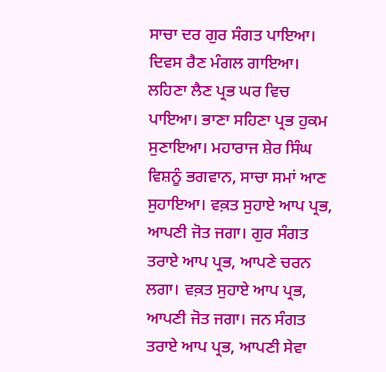ਸਾਚਾ ਦਰ ਗੁਰ ਸੰਗਤ ਪਾਇਆ। ਦਿਵਸ ਰੈਣ ਮੰਗਲ ਗਾਇਆ। ਲਹਿਣਾ ਲੈਣ ਪ੍ਰਭ ਘਰ ਵਿਚ ਪਾਇਆ। ਭਾਣਾ ਸਹਿਣਾ ਪ੍ਰਭ ਹੁਕਮ ਸੁਣਾਇਆ। ਮਹਾਰਾਜ ਸ਼ੇਰ ਸਿੰਘ ਵਿਸ਼ਨੂੰ ਭਗਵਾਨ, ਸਾਚਾ ਸਮਾਂ ਆਣ ਸੁਹਾਇਆ। ਵਕ਼ਤ ਸੁਹਾਏ ਆਪ ਪ੍ਰਭ, ਆਪਣੀ ਜੋਤ ਜਗਾ। ਗੁਰ ਸੰਗਤ ਤਰਾਏ ਆਪ ਪ੍ਰਭ, ਆਪਣੇ ਚਰਨ ਲਗਾ। ਵਕ਼ਤ ਸੁਹਾਏ ਆਪ ਪ੍ਰਭ, ਆਪਣੀ ਜੋਤ ਜਗਾ। ਜਨ ਸੰਗਤ ਤਰਾਏ ਆਪ ਪ੍ਰਭ, ਆਪਣੀ ਸੇਵਾ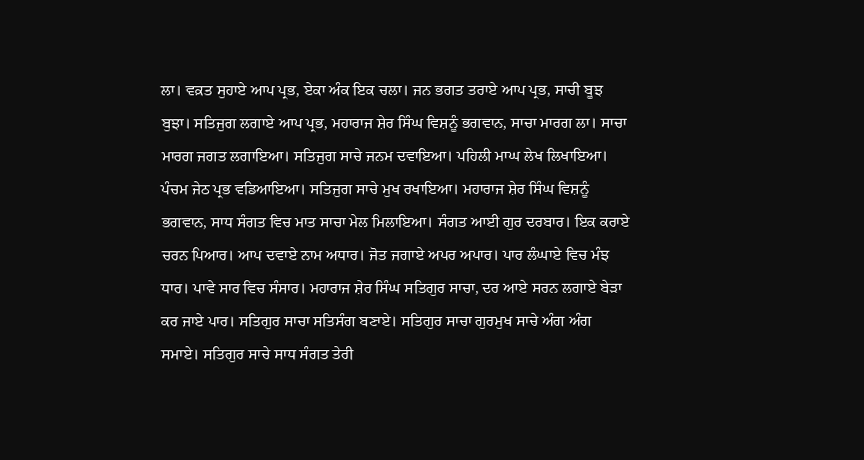ਲਾ। ਵਕ਼ਤ ਸੁਹਾਏ ਆਪ ਪ੍ਰਭ, ਏਕਾ ਅੰਕ ਇਕ ਚਲਾ। ਜਨ ਭਗਤ ਤਰਾਏ ਆਪ ਪ੍ਰਭ, ਸਾਚੀ ਬੂਝ ਬੁਝਾ। ਸਤਿਜੁਗ ਲਗਾਏ ਆਪ ਪ੍ਰਭ, ਮਹਾਰਾਜ ਸ਼ੇਰ ਸਿੰਘ ਵਿਸ਼ਨੂੰ ਭਗਵਾਨ, ਸਾਚਾ ਮਾਰਗ ਲਾ। ਸਾਚਾ ਮਾਰਗ ਜਗਤ ਲਗਾਇਆ। ਸਤਿਜੁਗ ਸਾਚੇ ਜਨਮ ਦਵਾਇਆ। ਪਹਿਲੀ ਮਾਘ ਲੇਖ ਲਿਖਾਇਆ। ਪੰਚਮ ਜੇਠ ਪ੍ਰਭ ਵਡਿਆਇਆ। ਸਤਿਜੁਗ ਸਾਚੇ ਮੁਖ ਰਖਾਇਆ। ਮਹਾਰਾਜ ਸ਼ੇਰ ਸਿੰਘ ਵਿਸ਼ਨੂੰ ਭਗਵਾਨ, ਸਾਧ ਸੰਗਤ ਵਿਚ ਮਾਤ ਸਾਚਾ ਮੇਲ ਮਿਲਾਇਆ। ਸੰਗਤ ਆਈ ਗੁਰ ਦਰਬਾਰ। ਇਕ ਕਰਾਏ ਚਰਨ ਪਿਆਰ। ਆਪ ਦਵਾਏ ਨਾਮ ਅਧਾਰ। ਜੋਤ ਜਗਾਏ ਅਪਰ ਅਪਾਰ। ਪਾਰ ਲੰਘਾਏ ਵਿਚ ਮੰਝ ਧਾਰ। ਪਾਵੇ ਸਾਰ ਵਿਚ ਸੰਸਾਰ। ਮਹਾਰਾਜ ਸ਼ੇਰ ਸਿੰਘ ਸਤਿਗੁਰ ਸਾਚਾ, ਦਰ ਆਏ ਸਰਨ ਲਗਾਏ ਬੇੜਾ ਕਰ ਜਾਏ ਪਾਰ। ਸਤਿਗੁਰ ਸਾਚਾ ਸਤਿਸੰਗ ਬਣਾਏ। ਸਤਿਗੁਰ ਸਾਚਾ ਗੁਰਮੁਖ ਸਾਚੇ ਅੰਗ ਅੰਗ ਸਮਾਏ। ਸਤਿਗੁਰ ਸਾਚੇ ਸਾਧ ਸੰਗਤ ਤੇਰੀ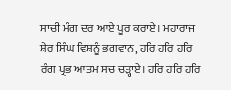ਸਾਚੀ ਮੰਗ ਦਰ ਆਏ ਪੂਰ ਕਰਾਏ। ਮਹਾਰਾਜ ਸ਼ੇਰ ਸਿੰਘ ਵਿਸ਼ਨੂੰ ਭਗਵਾਨ, ਹਰਿ ਹਰਿ ਹਰਿ ਰੰਗ ਪ੍ਰਭ ਆਤਮ ਸਚ ਚੜ੍ਹਾਏ। ਹਰਿ ਹਰਿ ਹਰਿ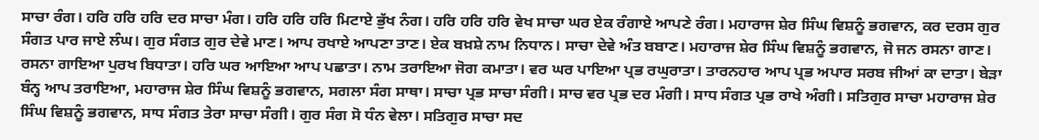ਸਾਚਾ ਰੰਗ। ਹਰਿ ਹਰਿ ਹਰਿ ਦਰ ਸਾਚਾ ਮੰਗ। ਹਰਿ ਹਰਿ ਹਰਿ ਮਿਟਾਏ ਭੁੱਖ ਨੰਗ। ਹਰਿ ਹਰਿ ਹਰਿ ਵੇਖ ਸਾਚਾ ਘਰ ਏਕ ਰੰਗਾਏ ਆਪਣੇ ਰੰਗ। ਮਹਾਰਾਜ ਸ਼ੇਰ ਸਿੰਘ ਵਿਸ਼ਨੂੰ ਭਗਵਾਨ, ਕਰ ਦਰਸ ਗੁਰ ਸੰਗਤ ਪਾਰ ਜਾਏ ਲੰਘ। ਗੁਰ ਸੰਗਤ ਗੁਰ ਦੇਵੇ ਮਾਣ। ਆਪ ਰਖਾਏ ਆਪਣਾ ਤਾਣ। ਏਕ ਬਖ਼ਸ਼ੇ ਨਾਮ ਨਿਧਾਨ। ਸਾਚਾ ਦੇਵੇ ਅੰਤ ਬਬਾਣ। ਮਹਾਰਾਜ ਸ਼ੇਰ ਸਿੰਘ ਵਿਸ਼ਨੂੰ ਭਗਵਾਨ, ਜੋ ਜਨ ਰਸਨਾ ਗਾਣ। ਰਸਨਾ ਗਾਇਆ ਪੁਰਖ ਬਿਧਾਤਾ। ਹਰਿ ਘਰ ਆਇਆ ਆਪ ਪਛਾਤਾ। ਨਾਮ ਤਰਾਇਆ ਜੋਗ ਕਮਾਤਾ। ਵਰ ਘਰ ਪਾਇਆ ਪ੍ਰਭ ਰਘੁਰਾਤਾ। ਤਾਰਨਹਾਰ ਆਪ ਪ੍ਰਭ ਅਪਾਰ ਸਰਬ ਜੀਆਂ ਕਾ ਦਾਤਾ। ਬੇੜਾ ਬੰਨ੍ਹ ਆਪ ਤਰਾਇਆ, ਮਹਾਰਾਜ ਸ਼ੇਰ ਸਿੰਘ ਵਿਸ਼ਨੂੰ ਭਗਵਾਨ, ਸਗਲਾ ਸੰਗ ਸਾਥਾ। ਸਾਚਾ ਪ੍ਰਭ ਸਾਚਾ ਸੰਗੀ। ਸਾਚ ਵਰ ਪ੍ਰਭ ਦਰ ਮੰਗੀ। ਸਾਧ ਸੰਗਤ ਪ੍ਰਭ ਰਾਖੇ ਅੰਗੀ। ਸਤਿਗੁਰ ਸਾਚਾ ਮਹਾਰਾਜ ਸ਼ੇਰ ਸਿੰਘ ਵਿਸ਼ਨੂੰ ਭਗਵਾਨ, ਸਾਧ ਸੰਗਤ ਤੇਰਾ ਸਾਚਾ ਸੰਗੀ। ਗੁਰ ਸੰਗ ਸੋ ਧੰਨ ਵੇਲਾ। ਸਤਿਗੁਰ ਸਾਚਾ ਸਦ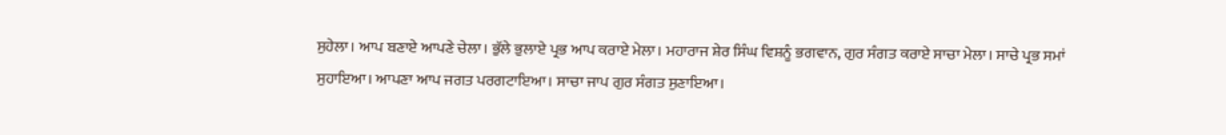ਸੁਹੇਲਾ। ਆਪ ਬਣਾਏ ਆਪਣੇ ਚੇਲਾ। ਭੁੱਲੇ ਭੁਲਾਏ ਪ੍ਰਭ ਆਪ ਕਰਾਏ ਮੇਲਾ। ਮਹਾਰਾਜ ਸ਼ੇਰ ਸਿੰਘ ਵਿਸ਼ਨੂੰ ਭਗਵਾਨ, ਗੁਰ ਸੰਗਤ ਕਰਾਏ ਸਾਚਾ ਮੇਲਾ। ਸਾਚੇ ਪ੍ਰਭ ਸਮਾਂ ਸੁਹਾਇਆ। ਆਪਣਾ ਆਪ ਜਗਤ ਪਰਗਟਾਇਆ। ਸਾਚਾ ਜਾਪ ਗੁਰ ਸੰਗਤ ਸੁਣਾਇਆ।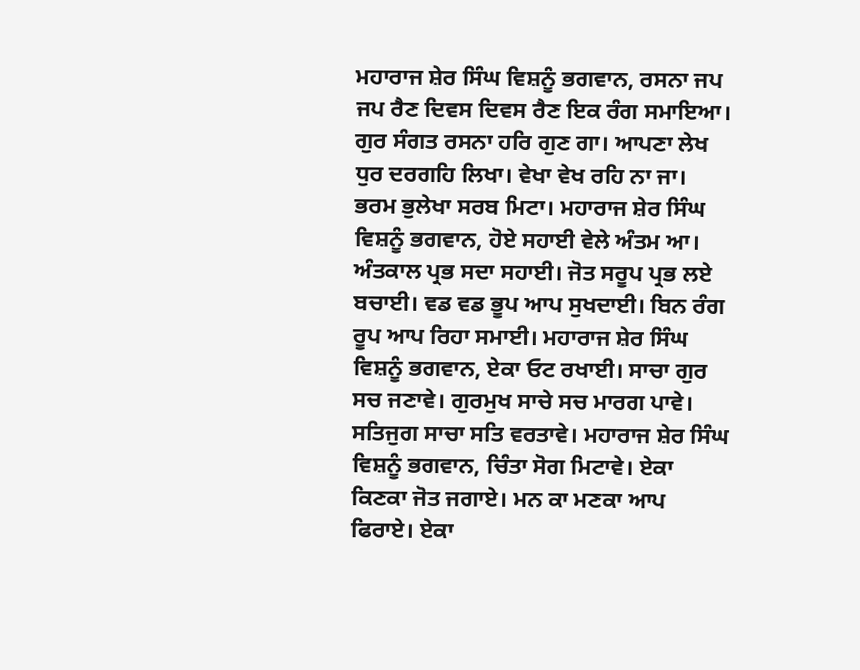ਮਹਾਰਾਜ ਸ਼ੇਰ ਸਿੰਘ ਵਿਸ਼ਨੂੰ ਭਗਵਾਨ, ਰਸਨਾ ਜਪ ਜਪ ਰੈਣ ਦਿਵਸ ਦਿਵਸ ਰੈਣ ਇਕ ਰੰਗ ਸਮਾਇਆ। ਗੁਰ ਸੰਗਤ ਰਸਨਾ ਹਰਿ ਗੁਣ ਗਾ। ਆਪਣਾ ਲੇਖ ਧੁਰ ਦਰਗਹਿ ਲਿਖਾ। ਵੇਖਾ ਵੇਖ ਰਹਿ ਨਾ ਜਾ। ਭਰਮ ਭੁਲੇਖਾ ਸਰਬ ਮਿਟਾ। ਮਹਾਰਾਜ ਸ਼ੇਰ ਸਿੰਘ ਵਿਸ਼ਨੂੰ ਭਗਵਾਨ, ਹੋਏ ਸਹਾਈ ਵੇਲੇ ਅੰਤਮ ਆ। ਅੰਤਕਾਲ ਪ੍ਰਭ ਸਦਾ ਸਹਾਈ। ਜੋਤ ਸਰੂਪ ਪ੍ਰਭ ਲਏ ਬਚਾਈ। ਵਡ ਵਡ ਭੂਪ ਆਪ ਸੁਖਦਾਈ। ਬਿਨ ਰੰਗ ਰੂਪ ਆਪ ਰਿਹਾ ਸਮਾਈ। ਮਹਾਰਾਜ ਸ਼ੇਰ ਸਿੰਘ ਵਿਸ਼ਨੂੰ ਭਗਵਾਨ, ਏਕਾ ਓਟ ਰਖਾਈ। ਸਾਚਾ ਗੁਰ ਸਚ ਜਣਾਵੇ। ਗੁਰਮੁਖ ਸਾਚੇ ਸਚ ਮਾਰਗ ਪਾਵੇ। ਸਤਿਜੁਗ ਸਾਚਾ ਸਤਿ ਵਰਤਾਵੇ। ਮਹਾਰਾਜ ਸ਼ੇਰ ਸਿੰਘ ਵਿਸ਼ਨੂੰ ਭਗਵਾਨ, ਚਿੰਤਾ ਸੋਗ ਮਿਟਾਵੇ। ਏਕਾ ਕਿਣਕਾ ਜੋਤ ਜਗਾਏ। ਮਨ ਕਾ ਮਣਕਾ ਆਪ ਫਿਰਾਏ। ਏਕਾ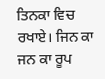ਤਿਨਕਾ ਵਿਚ ਰਖਾਏ। ਜਿਨ ਕਾ ਜਨ ਕਾ ਰੂਪ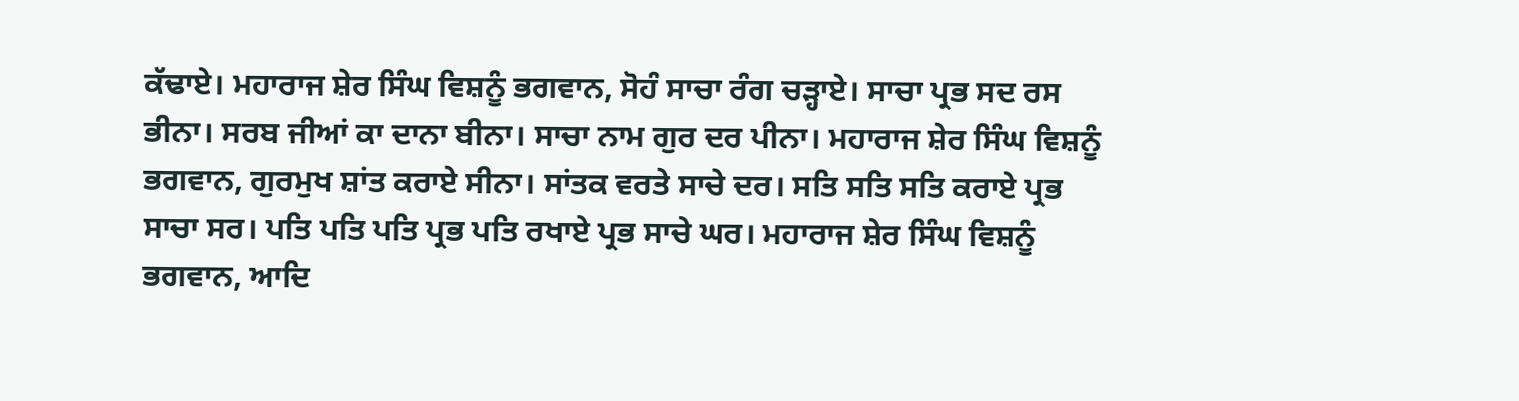ਕੱਢਾਏ। ਮਹਾਰਾਜ ਸ਼ੇਰ ਸਿੰਘ ਵਿਸ਼ਨੂੰ ਭਗਵਾਨ, ਸੋਹੰ ਸਾਚਾ ਰੰਗ ਚੜ੍ਹਾਏ। ਸਾਚਾ ਪ੍ਰਭ ਸਦ ਰਸ ਭੀਨਾ। ਸਰਬ ਜੀਆਂ ਕਾ ਦਾਨਾ ਬੀਨਾ। ਸਾਚਾ ਨਾਮ ਗੁਰ ਦਰ ਪੀਨਾ। ਮਹਾਰਾਜ ਸ਼ੇਰ ਸਿੰਘ ਵਿਸ਼ਨੂੰ ਭਗਵਾਨ, ਗੁਰਮੁਖ ਸ਼ਾਂਤ ਕਰਾਏ ਸੀਨਾ। ਸਾਂਤਕ ਵਰਤੇ ਸਾਚੇ ਦਰ। ਸਤਿ ਸਤਿ ਸਤਿ ਕਰਾਏ ਪ੍ਰਭ ਸਾਚਾ ਸਰ। ਪਤਿ ਪਤਿ ਪਤਿ ਪ੍ਰਭ ਪਤਿ ਰਖਾਏ ਪ੍ਰਭ ਸਾਚੇ ਘਰ। ਮਹਾਰਾਜ ਸ਼ੇਰ ਸਿੰਘ ਵਿਸ਼ਨੂੰ ਭਗਵਾਨ, ਆਦਿ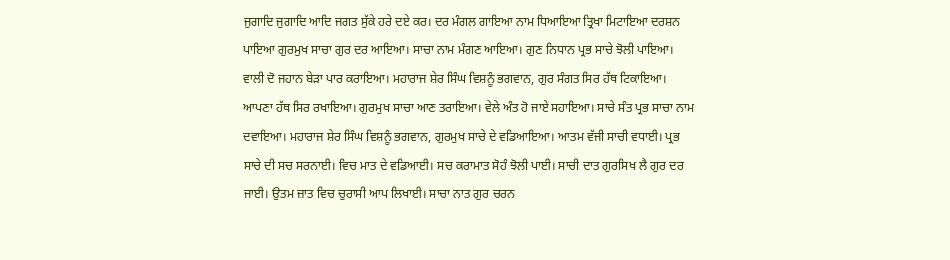ਜੁਗਾਦਿ ਜੁਗਾਦਿ ਆਦਿ ਜਗਤ ਸੁੱਕੇ ਹਰੇ ਦਏ ਕਰ। ਦਰ ਮੰਗਲ ਗਾਇਆ ਨਾਮ ਧਿਆਇਆ ਤ੍ਰਿਖਾ ਮਿਟਾਇਆ ਦਰਸ਼ਨ ਪਾਇਆ ਗੁਰਮੁਖ ਸਾਚਾ ਗੁਰ ਦਰ ਆਇਆ। ਸਾਚਾ ਨਾਮ ਮੰਗਣ ਆਇਆ। ਗੁਣ ਨਿਧਾਨ ਪ੍ਰਭ ਸਾਚੇ ਝੋਲੀ ਪਾਇਆ। ਵਾਲੀ ਦੋ ਜਹਾਨ ਬੇੜਾ ਪਾਰ ਕਰਾਇਆ। ਮਹਾਰਾਜ ਸ਼ੇਰ ਸਿੰਘ ਵਿਸ਼ਨੂੰ ਭਗਵਾਨ, ਗੁਰ ਸੰਗਤ ਸਿਰ ਹੱਥ ਟਿਕਾਇਆ। ਆਪਣਾ ਹੱਥ ਸਿਰ ਰਖਾਇਆ। ਗੁਰਮੁਖ ਸਾਚਾ ਆਣ ਤਰਾਇਆ। ਵੇਲੇ ਅੰਤ ਹੋ ਜਾਏ ਸਹਾਇਆ। ਸਾਚੇ ਸੰਤ ਪ੍ਰਭ ਸਾਚਾ ਨਾਮ ਦਵਾਇਆ। ਮਹਾਰਾਜ ਸ਼ੇਰ ਸਿੰਘ ਵਿਸ਼ਨੂੰ ਭਗਵਾਨ, ਗੁਰਮੁਖ ਸਾਚੇ ਦੇ ਵਡਿਆਇਆ। ਆਤਮ ਵੱਜੀ ਸਾਚੀ ਵਧਾਈ। ਪ੍ਰਭ ਸਾਚੇ ਦੀ ਸਚ ਸਰਨਾਈ। ਵਿਚ ਮਾਤ ਦੇ ਵਡਿਆਈ। ਸਚ ਕਰਾਮਾਤ ਸੋਹੰ ਝੋਲੀ ਪਾਈ। ਸਾਚੀ ਦਾਤ ਗੁਰਸਿਖ ਲੈ ਗੁਰ ਦਰ ਜਾਈ। ਉਤਮ ਜ਼ਾਤ ਵਿਚ ਚੁਰਾਸੀ ਆਪ ਲਿਖਾਈ। ਸਾਚਾ ਨਾਤ ਗੁਰ ਚਰਨ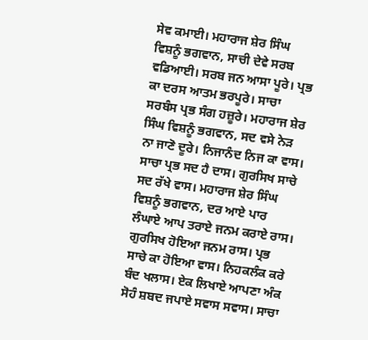ਸੇਵ ਕਮਾਈ। ਮਹਾਰਾਜ ਸ਼ੇਰ ਸਿੰਘ ਵਿਸ਼ਨੂੰ ਭਗਵਾਨ, ਸਾਚੀ ਦੇਵੇ ਸਰਬ ਵਡਿਆਈ। ਸਰਬ ਜਨ ਆਸਾ ਪੂਰੇ। ਪ੍ਰਭ ਕਾ ਦਰਸ ਆਤਮ ਭਰਪੂਰੇ। ਸਾਚਾ ਸਰਬੰਸ ਪ੍ਰਭ ਸੰਗ ਹਜ਼ੂਰੇ। ਮਹਾਰਾਜ ਸ਼ੇਰ ਸਿੰਘ ਵਿਸ਼ਨੂੰ ਭਗਵਾਨ, ਸਦ ਵਸੇ ਨੇੜ ਨਾ ਜਾਣੋ ਦੂਰੇ। ਨਿਜਾਨੰਦ ਨਿਜ ਕਾ ਵਾਸ। ਸਾਚਾ ਪ੍ਰਭ ਸਦ ਹੈ ਦਾਸ। ਗੁਰਸਿਖ ਸਾਚੇ ਸਦ ਰੱਖੇ ਵਾਸ। ਮਹਾਰਾਜ ਸ਼ੇਰ ਸਿੰਘ ਵਿਸ਼ਨੂੰ ਭਗਵਾਨ, ਦਰ ਆਏ ਪਾਰ ਲੰਘਾਏ ਆਪ ਤਰਾਏ ਜਨਮ ਕਰਾਏ ਰਾਸ। ਗੁਰਸਿਖ ਹੋਇਆ ਜਨਮ ਰਾਸ। ਪ੍ਰਭ ਸਾਚੇ ਕਾ ਹੋਇਆ ਵਾਸ। ਨਿਹਕਲੰਕ ਕਰੇ ਬੰਦ ਖਲਾਸ। ਏਕ ਲਿਖਾਏ ਆਪਣਾ ਅੰਕ ਸੋਹੰ ਸ਼ਬਦ ਜਪਾਏ ਸਵਾਸ ਸਵਾਸ। ਸਾਚਾ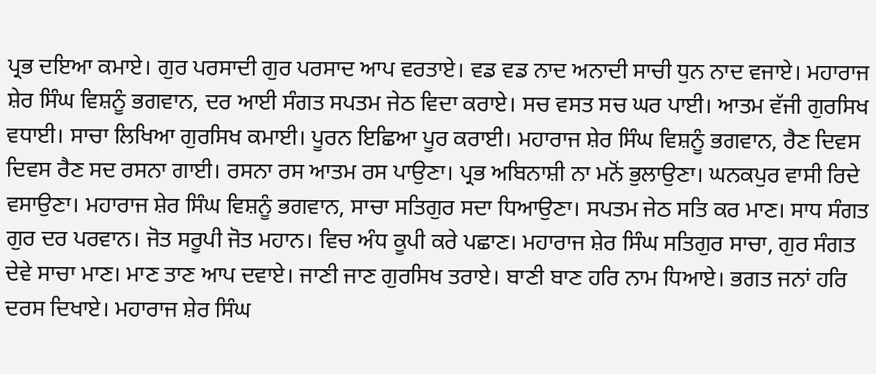ਪ੍ਰਭ ਦਇਆ ਕਮਾਏ। ਗੁਰ ਪਰਸਾਦੀ ਗੁਰ ਪਰਸਾਦ ਆਪ ਵਰਤਾਏ। ਵਡ ਵਡ ਨਾਦ ਅਨਾਦੀ ਸਾਚੀ ਧੁਨ ਨਾਦ ਵਜਾਏ। ਮਹਾਰਾਜ ਸ਼ੇਰ ਸਿੰਘ ਵਿਸ਼ਨੂੰ ਭਗਵਾਨ, ਦਰ ਆਈ ਸੰਗਤ ਸਪਤਮ ਜੇਠ ਵਿਦਾ ਕਰਾਏ। ਸਚ ਵਸਤ ਸਚ ਘਰ ਪਾਈ। ਆਤਮ ਵੱਜੀ ਗੁਰਸਿਖ ਵਧਾਈ। ਸਾਚਾ ਲਿਖਿਆ ਗੁਰਸਿਖ ਕਮਾਈ। ਪੂਰਨ ਇਛਿਆ ਪੂਰ ਕਰਾਈ। ਮਹਾਰਾਜ ਸ਼ੇਰ ਸਿੰਘ ਵਿਸ਼ਨੂੰ ਭਗਵਾਨ, ਰੈਣ ਦਿਵਸ ਦਿਵਸ ਰੈਣ ਸਦ ਰਸਨਾ ਗਾਈ। ਰਸਨਾ ਰਸ ਆਤਮ ਰਸ ਪਾਉਣਾ। ਪ੍ਰਭ ਅਬਿਨਾਸ਼ੀ ਨਾ ਮਨੋਂ ਭੁਲਾਉਣਾ। ਘਨਕਪੁਰ ਵਾਸੀ ਰਿਦੇ ਵਸਾਉਣਾ। ਮਹਾਰਾਜ ਸ਼ੇਰ ਸਿੰਘ ਵਿਸ਼ਨੂੰ ਭਗਵਾਨ, ਸਾਚਾ ਸਤਿਗੁਰ ਸਦਾ ਧਿਆਉਣਾ। ਸਪਤਮ ਜੇਠ ਸਤਿ ਕਰ ਮਾਣ। ਸਾਧ ਸੰਗਤ ਗੁਰ ਦਰ ਪਰਵਾਨ। ਜੋਤ ਸਰੂਪੀ ਜੋਤ ਮਹਾਨ। ਵਿਚ ਅੰਧ ਕੂਪੀ ਕਰੇ ਪਛਾਣ। ਮਹਾਰਾਜ ਸ਼ੇਰ ਸਿੰਘ ਸਤਿਗੁਰ ਸਾਚਾ, ਗੁਰ ਸੰਗਤ ਦੇਵੇ ਸਾਚਾ ਮਾਣ। ਮਾਣ ਤਾਣ ਆਪ ਦਵਾਏ। ਜਾਣੀ ਜਾਣ ਗੁਰਸਿਖ ਤਰਾਏ। ਬਾਣੀ ਬਾਣ ਹਰਿ ਨਾਮ ਧਿਆਏ। ਭਗਤ ਜਨਾਂ ਹਰਿ ਦਰਸ ਦਿਖਾਏ। ਮਹਾਰਾਜ ਸ਼ੇਰ ਸਿੰਘ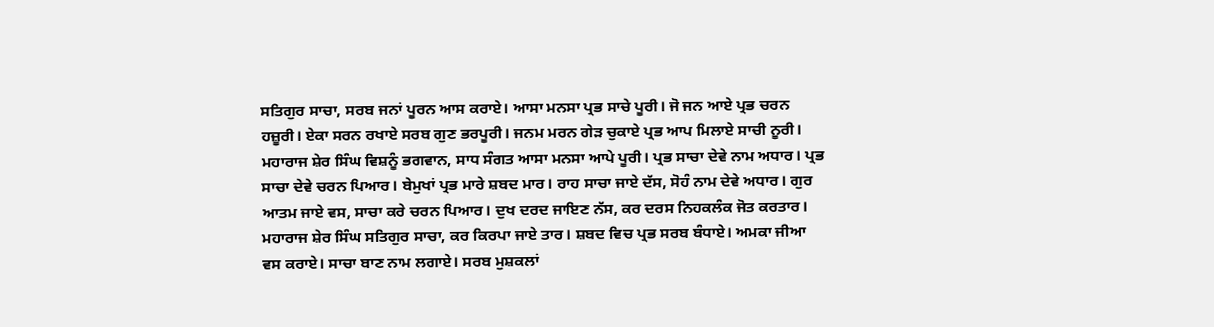ਸਤਿਗੁਰ ਸਾਚਾ, ਸਰਬ ਜਨਾਂ ਪੂਰਨ ਆਸ ਕਰਾਏ। ਆਸਾ ਮਨਸਾ ਪ੍ਰਭ ਸਾਚੇ ਪੂਰੀ। ਜੋ ਜਨ ਆਏ ਪ੍ਰਭ ਚਰਨ ਹਜ਼ੂਰੀ। ਏਕਾ ਸਰਨ ਰਖਾਏ ਸਰਬ ਗੁਣ ਭਰਪੂਰੀ। ਜਨਮ ਮਰਨ ਗੇੜ ਚੁਕਾਏ ਪ੍ਰਭ ਆਪ ਮਿਲਾਏ ਸਾਚੀ ਨੂਰੀ। ਮਹਾਰਾਜ ਸ਼ੇਰ ਸਿੰਘ ਵਿਸ਼ਨੂੰ ਭਗਵਾਨ, ਸਾਧ ਸੰਗਤ ਆਸਾ ਮਨਸਾ ਆਪੇ ਪੂਰੀ। ਪ੍ਰਭ ਸਾਚਾ ਦੇਵੇ ਨਾਮ ਅਧਾਰ। ਪ੍ਰਭ ਸਾਚਾ ਦੇਵੇ ਚਰਨ ਪਿਆਰ। ਬੇਮੁਖਾਂ ਪ੍ਰਭ ਮਾਰੇ ਸ਼ਬਦ ਮਾਰ। ਰਾਹ ਸਾਚਾ ਜਾਏ ਦੱਸ, ਸੋਹੰ ਨਾਮ ਦੇਵੇ ਅਧਾਰ। ਗੁਰ ਆਤਮ ਜਾਏ ਵਸ, ਸਾਚਾ ਕਰੇ ਚਰਨ ਪਿਆਰ। ਦੁਖ ਦਰਦ ਜਾਇਣ ਨੱਸ, ਕਰ ਦਰਸ ਨਿਹਕਲੰਕ ਜੋਤ ਕਰਤਾਰ। ਮਹਾਰਾਜ ਸ਼ੇਰ ਸਿੰਘ ਸਤਿਗੁਰ ਸਾਚਾ, ਕਰ ਕਿਰਪਾ ਜਾਏ ਤਾਰ। ਸ਼ਬਦ ਵਿਚ ਪ੍ਰਭ ਸਰਬ ਬੰਧਾਏ। ਅਮਕਾ ਜੀਆ ਵਸ ਕਰਾਏ। ਸਾਚਾ ਬਾਣ ਨਾਮ ਲਗਾਏ। ਸਰਬ ਮੁਸ਼ਕਲਾਂ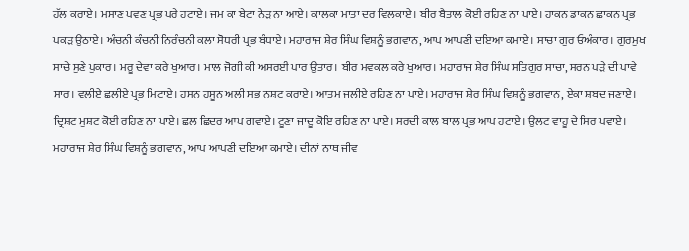ਹੱਲ ਕਰਾਏ। ਮਸਾਣ ਪਵਣ ਪ੍ਰਭ ਪਰੇ ਹਟਾਏ। ਜਮ ਕਾ ਬੇਟਾ ਨੇੜ ਨਾ ਆਏ। ਕਾਲਕਾ ਮਾਤਾ ਦਰ ਵਿਲਕਾਏ। ਬੀਰ ਬੈਤਾਲ ਕੋਈ ਰਹਿਣ ਨਾ ਪਾਏ। ਹਾਕਨ ਡਾਕਨ ਛਾਕਨ ਪ੍ਰਭ ਪਕੜ ਉਠਾਏ। ਅੰਚਨੀ ਕੰਚਨੀ ਨਿਰੰਚਨੀ ਕਲਾ ਸੋਧਰੀ ਪ੍ਰਭ ਬੰਧਾਏ। ਮਹਾਰਾਜ ਸ਼ੇਰ ਸਿੰਘ ਵਿਸ਼ਨੂੰ ਭਗਵਾਨ, ਆਪ ਆਪਣੀ ਦਇਆ ਕਮਾਏ। ਸਾਚਾ ਗੁਰ ਓਅੰਕਾਰ। ਗੁਰਮੁਖ ਸਾਚੇ ਸੁਣੇ ਪੁਕਾਰ। ਮਰੂ ਦੇਵਾ ਕਰੇ ਖੁਆਰ। ਮਾਲ ਜੋਗੀ ਕੀ ਅਸਰਈ ਪਾਰ ਉਤਾਰ। ਬੀਰ ਮਵਕਲ ਕਰੇ ਖੁਆਰ। ਮਹਾਰਾਜ ਸ਼ੇਰ ਸਿੰਘ ਸਤਿਗੁਰ ਸਾਚਾ, ਸਰਨ ਪੜੇ ਦੀ ਪਾਵੇ ਸਾਰ। ਵਲੀਏ ਛਲੀਏ ਪ੍ਰਭ ਮਿਟਾਏ। ਹਸਨ ਹਸੂਨ ਅਲੀ ਸਭ ਨਸ਼ਟ ਕਰਾਏ। ਆਤਮ ਜਲੀਏ ਰਹਿਣ ਨਾ ਪਾਏ। ਮਹਾਰਾਜ ਸ਼ੇਰ ਸਿੰਘ ਵਿਸ਼ਨੂੰ ਭਗਵਾਨ, ਏਕਾ ਸ਼ਬਦ ਜਣਾਏ। ਦ੍ਰਿਸ਼ਟ ਮੁਸ਼ਟ ਕੋਈ ਰਹਿਣ ਨਾ ਪਾਏ। ਛਲ ਛਿਦਰ ਆਪ ਗਵਾਏ। ਟੂਣਾ ਜਾਦੂ ਕੋਇ ਰਹਿਣ ਨਾ ਪਾਏ। ਸਰਦੀ ਕਾਲ ਬਾਲ ਪ੍ਰਭ ਆਪ ਹਟਾਏ। ਉਲਟ ਵਾਹੂ ਦੇ ਸਿਰ ਪਵਾਏ। ਮਹਾਰਾਜ ਸ਼ੇਰ ਸਿੰਘ ਵਿਸ਼ਨੂੰ ਭਗਵਾਨ, ਆਪ ਆਪਣੀ ਦਇਆ ਕਮਾਏ। ਦੀਨਾਂ ਨਾਥ ਜੀਵ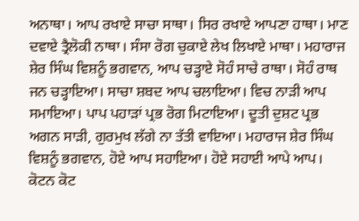ਅਨਾਥਾ। ਆਪ ਰਖਾਏ ਸਾਚਾ ਸਾਥਾ। ਸਿਰ ਰਖਾਏ ਆਪਣਾ ਹਾਥਾ। ਮਾਣ ਦਵਾਏ ਤ੍ਰੈਲੋਕੀ ਨਾਥਾ। ਸੰਸਾ ਰੋਗ ਚੁਕਾਏ ਲੇਖ ਲਿਖਾਏ ਮਾਥਾ। ਮਹਾਰਾਜ ਸ਼ੇਰ ਸਿੰਘ ਵਿਸ਼ਨੂੰ ਭਗਵਾਨ, ਆਪ ਚੜ੍ਹਾਏ ਸੋਹੰ ਸਾਚੇ ਰਾਥਾ। ਸੋਹੰ ਰਾਥ ਜਨ ਚੜ੍ਹਾਇਆ। ਸਾਚਾ ਸ਼ਬਦ ਆਪ ਚਲਾਇਆ। ਵਿਚ ਨਾੜੀ ਆਪ ਸਮਾਇਆ। ਪਾਪ ਪਹਾੜਾਂ ਪ੍ਰਭ ਰੋਗ ਮਿਟਾਇਆ। ਦੂਤੀ ਦੁਸ਼ਟ ਪ੍ਰਭ ਅਗਨ ਸਾੜੀ, ਗੁਰਮੁਖ ਲੱਗੇ ਨਾ ਤੱਤੀ ਵਾਇਆ। ਮਹਾਰਾਜ ਸ਼ੇਰ ਸਿੰਘ ਵਿਸ਼ਨੂੰ ਭਗਵਾਨ, ਹੋਏ ਆਪ ਸਹਾਇਆ। ਹੋਏ ਸਹਾਈ ਆਪੇ ਆਪ। ਕੋਟਨ ਕੋਟ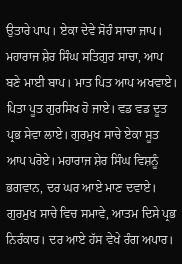ਉਤਾਰੇ ਪਾਪ। ਏਕਾ ਦੇਵੇ ਸੋਹੰ ਸਾਚਾ ਜਾਪ। ਮਹਾਰਾਜ ਸ਼ੇਰ ਸਿੰਘ ਸਤਿਗੁਰ ਸਾਚਾ, ਆਪ ਬਣੇ ਮਾਈ ਬਾਪ। ਮਾਤ ਪਿਤ ਆਪ ਅਖਵਾਏ। ਪਿਤਾ ਪੂਤ ਗੁਰਸਿਖ ਹੋ ਜਾਏ। ਵਡ ਵਡ ਦੂਤ ਪ੍ਰਭ ਸੇਵਾ ਲਾਏ। ਗੁਰਮੁਖ ਸਾਚੇ ਏਕਾ ਸੂਤ ਆਪ ਪਰੋਏ। ਮਹਾਰਾਜ ਸ਼ੇਰ ਸਿੰਘ ਵਿਸ਼ਨੂੰ ਭਗਵਾਨ, ਦਰ ਘਰ ਆਏ ਮਾਣ ਦਵਾਏ। ਗੁਰਮੁਖ ਸਾਚੇ ਵਿਚ ਸਮਾਵੇ, ਆਤਮ ਦਿਸੇ ਪ੍ਰਭ ਨਿਰੰਕਾਰ। ਦਰ ਆਏ ਹੱਸ ਵੇਖੇ ਰੰਗ ਅਪਾਰ।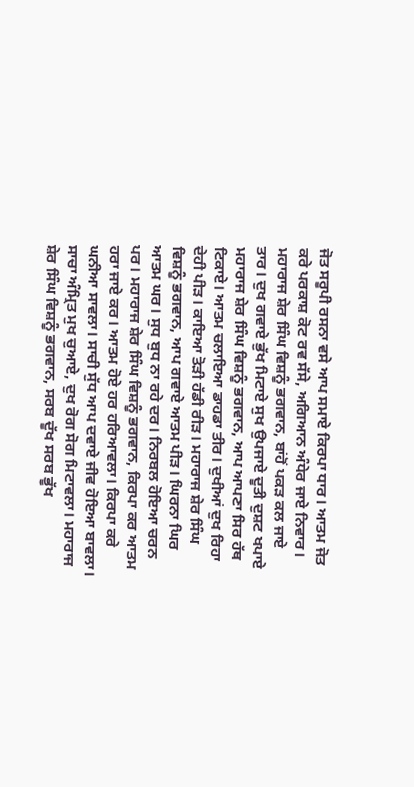ਜੋਤ ਸਰੂਪੀ ਰਸਨਾ ਵਸੇ ਆਪ ਸਮਾਏ ਕਿਰਪਾ ਧਾਰ। ਆਤਮ ਜੋਤ ਕਰੇ ਪਰਕਾਸ਼ ਕੋਟ ਰਵ ਸੱਸੇ, ਅਗਿਆਨ ਅੰਧੇਰ ਜਾਏ ਨਿਵਾਰ। ਮਹਾਰਾਜ ਸ਼ੇਰ ਸਿੰਘ ਵਿਸ਼ਨੂੰ ਭਗਵਾਨ, ਬਾਂਹੋਂ ਪਕੜ ਕਲ ਜਾਏ ਤਾਰ। ਦੁਖ ਗਵਾਏ ਭੁੱਖ ਮਿਟਾਏ ਸੁਖ ਉਪਜਾਏ ਦੂਤੀ ਦੁਸ਼ਟ ਖਪਾਏ ਮਹਾਰਾਜ ਸ਼ੇਰ ਸਿੰਘ ਵਿਸ਼ਨੂੰ ਭਗਵਾਨ, ਆਪ ਆਪਣਾ ਸਿਰ ਹੱਥ ਟਿਕਾਏ। ਆਤਮ ਚਲਾਇਆ ਡਾਹਡਾ ਤੀਰ। ਦੁਖੀਆਂ ਦੁਖ ਰਿਹਾ ਦੇਹੀ ਪੀੜ। ਕਾਇਆ ਤੋੜੀ ਹੱਡੀ ਰੀੜ। ਮਹਾਰਾਜ ਸ਼ੇਰ ਸਿੰਘ ਵਿਸ਼ਨੂੰ ਭਗਵਾਨ, ਆਪ ਗਵਾਏ ਆਤਮ ਪੀੜ। ਘਿਰਨਾ ਘਿਰ ਆਤਮ ਘਰ। ਸੁਧ ਬੁਧ ਨਾ ਰਹੇ ਦਰ। ਨਿਰਬਲ ਹੋਇਆ ਚਰਨ ਪਰ। ਮਹਾਰਾਜ ਸ਼ੇਰ ਸਿੰਘ ਵਿਸ਼ਨੂੰ ਭਗਵਾਨ, ਕਿਰਪਾ ਕਰ ਆਤਮ ਹਰਾ ਜਾਏ ਕਰ। ਆਤਮ ਹੋਏ ਹਰ ਹਰਿਆਵਲਾ। ਕਿਰਪਾ ਕਰੇ ਘਨੀਆ ਸਾਵਲਾ। ਸਾਚੀ ਸੁੱਧ ਆਪ ਦਵਾਏ ਜੀਵ ਹੋਇਆ ਬਾਵਲਾ। ਸਾਚਾ ਅੰਮ੍ਰਿਤ ਮੁਖ ਚੁਆਏ, ਦੁਖ ਰੋਗ ਸੋਗ ਮਿਟਾਵਲਾ। ਮਹਾਰਾਜ ਸ਼ੇਰ ਸਿੰਘ ਵਿਸ਼ਨੂੰ ਭਗਵਾਨ, ਸਰਬ ਦੂੱਖ ਸਰਬ ਭੂੱਖ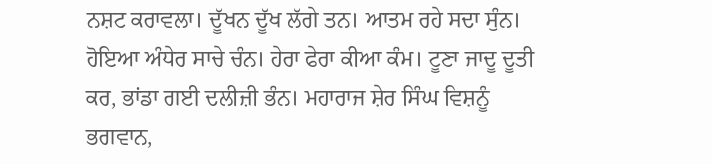ਨਸ਼ਟ ਕਰਾਵਲਾ। ਦੂੱਖਨ ਦੂੱਖ ਲੱਗੇ ਤਨ। ਆਤਮ ਰਹੇ ਸਦਾ ਸੁੰਨ। ਹੋਇਆ ਅੰਧੇਰ ਸਾਚੇ ਚੰਨ। ਹੇਰਾ ਫੇਰਾ ਕੀਆ ਕੰਮ। ਟੂਣਾ ਜਾਦੂ ਦੂਤੀ ਕਰ, ਭਾਂਡਾ ਗਈ ਦਲੀਜ਼ੀ ਭੰਨ। ਮਹਾਰਾਜ ਸ਼ੇਰ ਸਿੰਘ ਵਿਸ਼ਨੂੰ ਭਗਵਾਨ,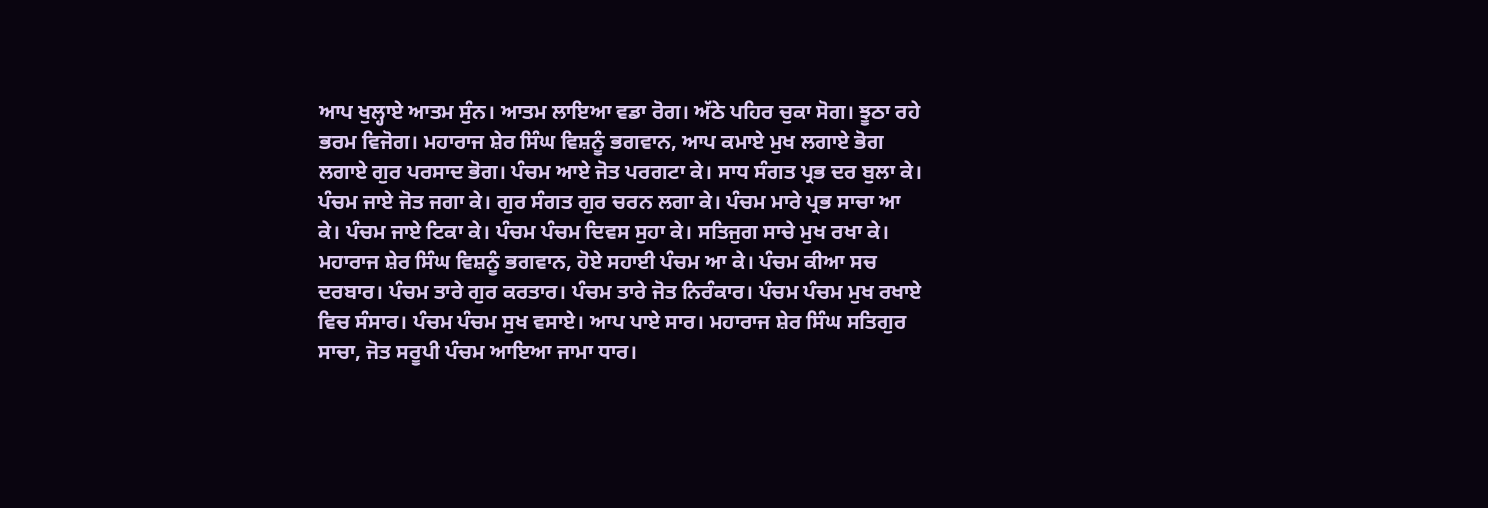ਆਪ ਖੁਲ੍ਹਾਏ ਆਤਮ ਸੁੰਨ। ਆਤਮ ਲਾਇਆ ਵਡਾ ਰੋਗ। ਅੱਠੇ ਪਹਿਰ ਚੁਕਾ ਸੋਗ। ਝੂਠਾ ਰਹੇ ਭਰਮ ਵਿਜੋਗ। ਮਹਾਰਾਜ ਸ਼ੇਰ ਸਿੰਘ ਵਿਸ਼ਨੂੰ ਭਗਵਾਨ, ਆਪ ਕਮਾਏ ਮੁਖ ਲਗਾਏ ਭੋਗ ਲਗਾਏ ਗੁਰ ਪਰਸਾਦ ਭੋਗ। ਪੰਚਮ ਆਏ ਜੋਤ ਪਰਗਟਾ ਕੇ। ਸਾਧ ਸੰਗਤ ਪ੍ਰਭ ਦਰ ਬੁਲਾ ਕੇ। ਪੰਚਮ ਜਾਏ ਜੋਤ ਜਗਾ ਕੇ। ਗੁਰ ਸੰਗਤ ਗੁਰ ਚਰਨ ਲਗਾ ਕੇ। ਪੰਚਮ ਮਾਰੇ ਪ੍ਰਭ ਸਾਚਾ ਆ ਕੇ। ਪੰਚਮ ਜਾਏ ਟਿਕਾ ਕੇ। ਪੰਚਮ ਪੰਚਮ ਦਿਵਸ ਸੁਹਾ ਕੇ। ਸਤਿਜੁਗ ਸਾਚੇ ਮੁਖ ਰਖਾ ਕੇ। ਮਹਾਰਾਜ ਸ਼ੇਰ ਸਿੰਘ ਵਿਸ਼ਨੂੰ ਭਗਵਾਨ, ਹੋਏ ਸਹਾਈ ਪੰਚਮ ਆ ਕੇ। ਪੰਚਮ ਕੀਆ ਸਚ ਦਰਬਾਰ। ਪੰਚਮ ਤਾਰੇ ਗੁਰ ਕਰਤਾਰ। ਪੰਚਮ ਤਾਰੇ ਜੋਤ ਨਿਰੰਕਾਰ। ਪੰਚਮ ਪੰਚਮ ਮੁਖ ਰਖਾਏ ਵਿਚ ਸੰਸਾਰ। ਪੰਚਮ ਪੰਚਮ ਸੁਖ ਵਸਾਏ। ਆਪ ਪਾਏ ਸਾਰ। ਮਹਾਰਾਜ ਸ਼ੇਰ ਸਿੰਘ ਸਤਿਗੁਰ ਸਾਚਾ, ਜੋਤ ਸਰੂਪੀ ਪੰਚਮ ਆਇਆ ਜਾਮਾ ਧਾਰ।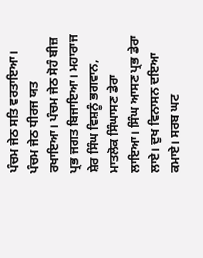ਪੰਚਮ ਜੇਠ ਸਤਿ ਵਰਤਾਇਆ। ਪੰਚਮ ਜੇਠ ਧੀਰਜ ਯਤ ਰਖਾਇਆ। ਪੰਚਮ ਜੇਠ ਸੋਹੰ ਬੀਜ਼ ਪ੍ਰਭ ਜਗਤ ਬਿਜਾਇਆ। ਮਹਾਰਾਜ ਸ਼ੇਰ ਸਿੰਘ ਵਿਸ਼ਨੂੰ ਭਗਵਾਨ, ਮਾਤਲੋਕ ਸਿੰਘਾਸਣ ਡੇਰਾ ਲਾਇਆ। ਸਿੰਘ ਆਸਣ ਪ੍ਰਭ ਡੇਰਾ ਲਾਏ। ਦੁਖ ਵਿਨਾਸਨ ਦਇਆ ਕਮਾਏ। ਸਰਬ ਘਟ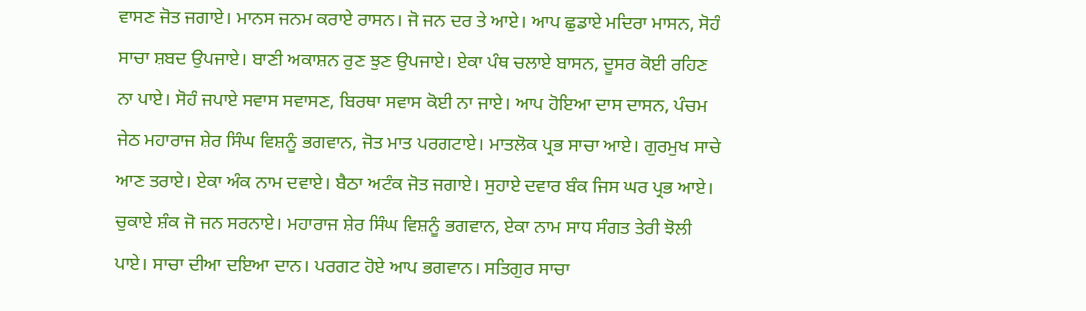ਵਾਸਣ ਜੋਤ ਜਗਾਏ। ਮਾਨਸ ਜਨਮ ਕਰਾਏ ਰਾਸਨ। ਜੋ ਜਨ ਦਰ ਤੇ ਆਏ। ਆਪ ਛੁਡਾਏ ਮਦਿਰਾ ਮਾਸਨ, ਸੋਹੰ ਸਾਚਾ ਸ਼ਬਦ ਉਪਜਾਏ। ਬਾਣੀ ਅਕਾਸ਼ਨ ਰੁਣ ਝੁਣ ਉਪਜਾਏ। ਏਕਾ ਪੰਥ ਚਲਾਏ ਬਾਸਨ, ਦੂਸਰ ਕੋਈ ਰਹਿਣ ਨਾ ਪਾਏ। ਸੋਹੰ ਜਪਾਏ ਸਵਾਸ ਸਵਾਸਣ, ਬਿਰਥਾ ਸਵਾਸ ਕੋਈ ਨਾ ਜਾਏ। ਆਪ ਹੋਇਆ ਦਾਸ ਦਾਸਨ, ਪੰਚਮ ਜੇਠ ਮਹਾਰਾਜ ਸ਼ੇਰ ਸਿੰਘ ਵਿਸ਼ਨੂੰ ਭਗਵਾਨ, ਜੋਤ ਮਾਤ ਪਰਗਟਾਏ। ਮਾਤਲੋਕ ਪ੍ਰਭ ਸਾਚਾ ਆਏ। ਗੁਰਮੁਖ ਸਾਚੇ ਆਣ ਤਰਾਏ। ਏਕਾ ਅੰਕ ਨਾਮ ਦਵਾਏ। ਬੈਠਾ ਅਟੰਕ ਜੋਤ ਜਗਾਏ। ਸੁਹਾਏ ਦਵਾਰ ਬੰਕ ਜਿਸ ਘਰ ਪ੍ਰਭ ਆਏ। ਚੁਕਾਏ ਸ਼ੰਕ ਜੋ ਜਨ ਸਰਨਾਏ। ਮਹਾਰਾਜ ਸ਼ੇਰ ਸਿੰਘ ਵਿਸ਼ਨੂੰ ਭਗਵਾਨ, ਏਕਾ ਨਾਮ ਸਾਧ ਸੰਗਤ ਤੇਰੀ ਝੋਲੀ ਪਾਏ। ਸਾਚਾ ਦੀਆ ਦਇਆ ਦਾਨ। ਪਰਗਟ ਹੋਏ ਆਪ ਭਗਵਾਨ। ਸਤਿਗੁਰ ਸਾਚਾ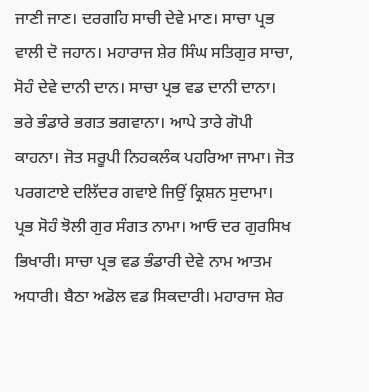ਜਾਣੀ ਜਾਣ। ਦਰਗਹਿ ਸਾਚੀ ਦੇਵੇ ਮਾਣ। ਸਾਚਾ ਪ੍ਰਭ ਵਾਲੀ ਦੋ ਜਹਾਨ। ਮਹਾਰਾਜ ਸ਼ੇਰ ਸਿੰਘ ਸਤਿਗੁਰ ਸਾਚਾ, ਸੋਹੰ ਦੇਵੇ ਦਾਨੀ ਦਾਨ। ਸਾਚਾ ਪ੍ਰਭ ਵਡ ਦਾਨੀ ਦਾਨਾ। ਭਰੇ ਭੰਡਾਰੇ ਭਗਤ ਭਗਵਾਨਾ। ਆਪੇ ਤਾਰੇ ਗੋਪੀ ਕਾਹਨਾ। ਜੋਤ ਸਰੂਪੀ ਨਿਹਕਲੰਕ ਪਹਰਿਆ ਜਾਮਾ। ਜੋਤ ਪਰਗਟਾਏ ਦਲਿੱਦਰ ਗਵਾਏ ਜਿਉਂ ਕ੍ਰਿਸ਼ਨ ਸੁਦਾਮਾ। ਪ੍ਰਭ ਸੋਹੰ ਝੋਲੀ ਗੁਰ ਸੰਗਤ ਨਾਮਾ। ਆਓ ਦਰ ਗੁਰਸਿਖ ਭਿਖਾਰੀ। ਸਾਚਾ ਪ੍ਰਭ ਵਡ ਭੰਡਾਰੀ ਦੇਵੇ ਨਾਮ ਆਤਮ ਅਧਾਰੀ। ਬੈਠਾ ਅਡੋਲ ਵਡ ਸਿਕਦਾਰੀ। ਮਹਾਰਾਜ ਸ਼ੇਰ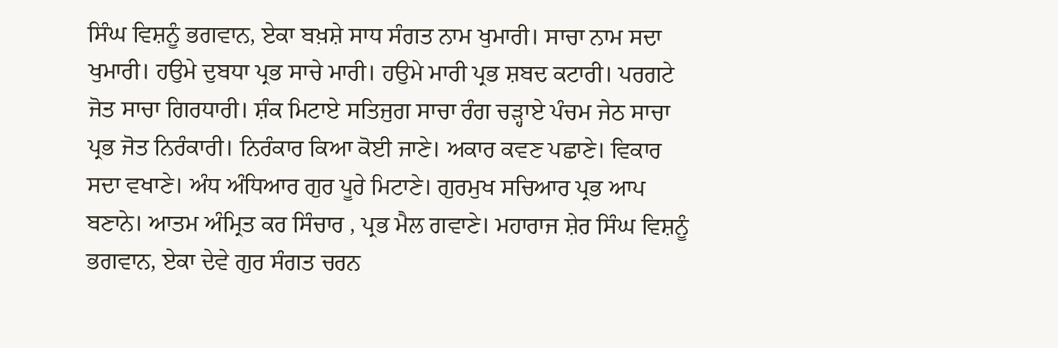ਸਿੰਘ ਵਿਸ਼ਨੂੰ ਭਗਵਾਨ, ਏਕਾ ਬਖ਼ਸ਼ੇ ਸਾਧ ਸੰਗਤ ਨਾਮ ਖੁਮਾਰੀ। ਸਾਚਾ ਨਾਮ ਸਦਾ ਖੁਮਾਰੀ। ਹਉਮੇ ਦੁਬਧਾ ਪ੍ਰਭ ਸਾਚੇ ਮਾਰੀ। ਹਉਮੇ ਮਾਰੀ ਪ੍ਰਭ ਸ਼ਬਦ ਕਟਾਰੀ। ਪਰਗਟੇ ਜੋਤ ਸਾਚਾ ਗਿਰਧਾਰੀ। ਸ਼ੰਕ ਮਿਟਾਏ ਸਤਿਜੁਗ ਸਾਚਾ ਰੰਗ ਚੜ੍ਹਾਏ ਪੰਚਮ ਜੇਠ ਸਾਚਾ ਪ੍ਰਭ ਜੋਤ ਨਿਰੰਕਾਰੀ। ਨਿਰੰਕਾਰ ਕਿਆ ਕੋਈ ਜਾਣੇ। ਅਕਾਰ ਕਵਣ ਪਛਾਣੇ। ਵਿਕਾਰ ਸਦਾ ਵਖਾਣੇ। ਅੰਧ ਅੰਧਿਆਰ ਗੁਰ ਪੂਰੇ ਮਿਟਾਣੇ। ਗੁਰਮੁਖ ਸਚਿਆਰ ਪ੍ਰਭ ਆਪ ਬਣਾਨੇ। ਆਤਮ ਅੰਮ੍ਰਿਤ ਕਰ ਸਿੰਚਾਰ , ਪ੍ਰਭ ਮੈਲ ਗਵਾਣੇ। ਮਹਾਰਾਜ ਸ਼ੇਰ ਸਿੰਘ ਵਿਸ਼ਨੂੰ ਭਗਵਾਨ, ਏਕਾ ਦੇਵੇ ਗੁਰ ਸੰਗਤ ਚਰਨ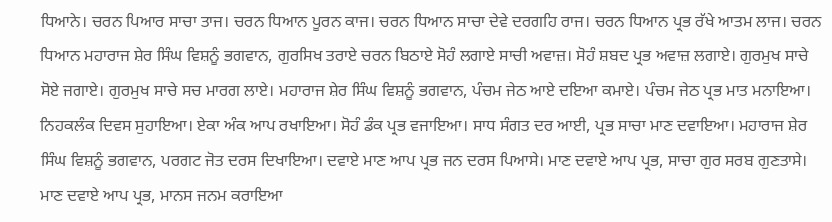ਧਿਆਨੇ। ਚਰਨ ਪਿਆਰ ਸਾਚਾ ਤਾਜ। ਚਰਨ ਧਿਆਨ ਪੂਰਨ ਕਾਜ। ਚਰਨ ਧਿਆਨ ਸਾਚਾ ਦੇਵੇ ਦਰਗਹਿ ਰਾਜ। ਚਰਨ ਧਿਆਨ ਪ੍ਰਭ ਰੱਖੇ ਆਤਮ ਲਾਜ। ਚਰਨ ਧਿਆਨ ਮਹਾਰਾਜ ਸ਼ੇਰ ਸਿੰਘ ਵਿਸ਼ਨੂੰ ਭਗਵਾਨ, ਗੁਰਸਿਖ ਤਰਾਏ ਚਰਨ ਬਿਠਾਏ ਸੋਹੰ ਲਗਾਏ ਸਾਚੀ ਅਵਾਜ਼। ਸੋਹੰ ਸ਼ਬਦ ਪ੍ਰਭ ਅਵਾਜ਼ ਲਗਾਏ। ਗੁਰਮੁਖ ਸਾਚੇ ਸੋਏ ਜਗਾਏ। ਗੁਰਮੁਖ ਸਾਚੇ ਸਚ ਮਾਰਗ ਲਾਏ। ਮਹਾਰਾਜ ਸ਼ੇਰ ਸਿੰਘ ਵਿਸ਼ਨੂੰ ਭਗਵਾਨ, ਪੰਚਮ ਜੇਠ ਆਏ ਦਇਆ ਕਮਾਏ। ਪੰਚਮ ਜੇਠ ਪ੍ਰਭ ਮਾਤ ਮਨਾਇਆ। ਨਿਹਕਲੰਕ ਦਿਵਸ ਸੁਹਾਇਆ। ਏਕਾ ਅੰਕ ਆਪ ਰਖਾਇਆ। ਸੋਹੰ ਡੰਕ ਪ੍ਰਭ ਵਜਾਇਆ। ਸਾਧ ਸੰਗਤ ਦਰ ਆਈ, ਪ੍ਰਭ ਸਾਚਾ ਮਾਣ ਦਵਾਇਆ। ਮਹਾਰਾਜ ਸ਼ੇਰ ਸਿੰਘ ਵਿਸ਼ਨੂੰ ਭਗਵਾਨ, ਪਰਗਟ ਜੋਤ ਦਰਸ ਦਿਖਾਇਆ। ਦਵਾਏ ਮਾਣ ਆਪ ਪ੍ਰਭ ਜਨ ਦਰਸ ਪਿਆਸੇ। ਮਾਣ ਦਵਾਏ ਆਪ ਪ੍ਰਭ, ਸਾਚਾ ਗੁਰ ਸਰਬ ਗੁਣਤਾਸੇ। ਮਾਣ ਦਵਾਏ ਆਪ ਪ੍ਰਭ, ਮਾਨਸ ਜਨਮ ਕਰਾਇਆ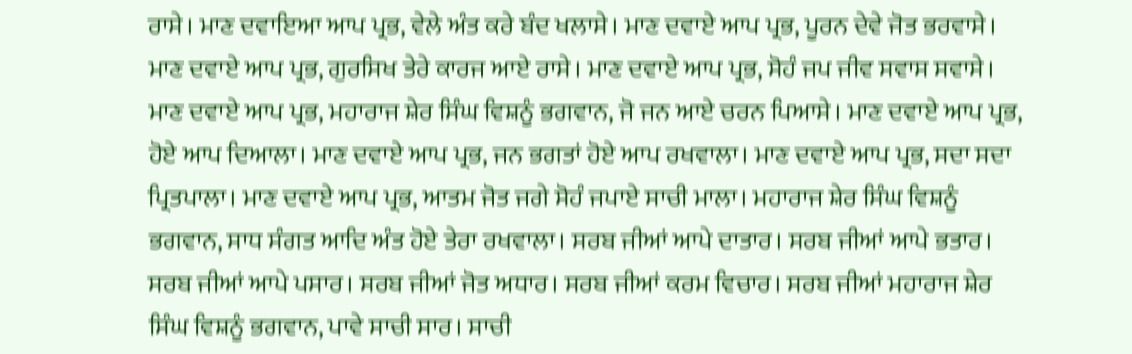ਰਾਸੇ। ਮਾਣ ਦਵਾਇਆ ਆਪ ਪ੍ਰਭ, ਵੇਲੇ ਅੰਤ ਕਰੇ ਬੰਦ ਖਲਾਸੇ। ਮਾਣ ਦਵਾਏ ਆਪ ਪ੍ਰਭ, ਪੂਰਨ ਦੇਵੇ ਜੋਤ ਭਰਵਾਸੇ। ਮਾਣ ਦਵਾਏ ਆਪ ਪ੍ਰਭ, ਗੁਰਸਿਖ ਤੇਰੇ ਕਾਰਜ ਆਏ ਰਾਸੇ। ਮਾਣ ਦਵਾਏ ਆਪ ਪ੍ਰਭ, ਸੋਹੰ ਜਪ ਜੀਵ ਸਵਾਸ ਸਵਾਸੇ। ਮਾਣ ਦਵਾਏ ਆਪ ਪ੍ਰਭ, ਮਹਾਰਾਜ ਸ਼ੇਰ ਸਿੰਘ ਵਿਸ਼ਨੂੰ ਭਗਵਾਨ, ਜੋ ਜਨ ਆਏ ਚਰਨ ਪਿਆਸੇ। ਮਾਣ ਦਵਾਏ ਆਪ ਪ੍ਰਭ, ਹੋਏ ਆਪ ਦਿਆਲਾ। ਮਾਣ ਦਵਾਏ ਆਪ ਪ੍ਰਭ, ਜਨ ਭਗਤਾਂ ਹੋਏ ਆਪ ਰਖਵਾਲਾ। ਮਾਣ ਦਵਾਏ ਆਪ ਪ੍ਰਭ, ਸਦਾ ਸਦਾ ਪ੍ਰਿਤਪਾਲਾ। ਮਾਣ ਦਵਾਏ ਆਪ ਪ੍ਰਭ, ਆਤਮ ਜੋਤ ਜਗੇ ਸੋਹੰ ਜਪਾਏ ਸਾਚੀ ਮਾਲਾ। ਮਹਾਰਾਜ ਸ਼ੇਰ ਸਿੰਘ ਵਿਸ਼ਨੂੰ ਭਗਵਾਨ, ਸਾਧ ਸੰਗਤ ਆਦਿ ਅੰਤ ਹੋਏ ਤੇਰਾ ਰਖਵਾਲਾ। ਸਰਬ ਜੀਆਂ ਆਪੇ ਦਾਤਾਰ। ਸਰਬ ਜੀਆਂ ਆਪੇ ਭਤਾਰ। ਸਰਬ ਜੀਆਂ ਆਪੇ ਪਸਾਰ। ਸਰਬ ਜੀਆਂ ਜੋਤ ਅਧਾਰ। ਸਰਬ ਜੀਆਂ ਕਰਮ ਵਿਚਾਰ। ਸਰਬ ਜੀਆਂ ਮਹਾਰਾਜ ਸ਼ੇਰ ਸਿੰਘ ਵਿਸ਼ਨੂੰ ਭਗਵਾਨ, ਪਾਵੇ ਸਾਚੀ ਸਾਰ। ਸਾਚੀ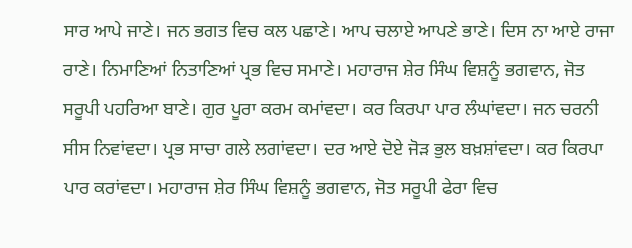ਸਾਰ ਆਪੇ ਜਾਣੇ। ਜਨ ਭਗਤ ਵਿਚ ਕਲ ਪਛਾਣੇ। ਆਪ ਚਲਾਏ ਆਪਣੇ ਭਾਣੇ। ਦਿਸ ਨਾ ਆਏ ਰਾਜਾ ਰਾਣੇ। ਨਿਮਾਣਿਆਂ ਨਿਤਾਣਿਆਂ ਪ੍ਰਭ ਵਿਚ ਸਮਾਣੇ। ਮਹਾਰਾਜ ਸ਼ੇਰ ਸਿੰਘ ਵਿਸ਼ਨੂੰ ਭਗਵਾਨ, ਜੋਤ ਸਰੂਪੀ ਪਹਰਿਆ ਬਾਣੇ। ਗੁਰ ਪੂਰਾ ਕਰਮ ਕਮਾਂਵਦਾ। ਕਰ ਕਿਰਪਾ ਪਾਰ ਲੰਘਾਂਵਦਾ। ਜਨ ਚਰਨੀ ਸੀਸ ਨਿਵਾਂਵਦਾ। ਪ੍ਰਭ ਸਾਚਾ ਗਲੇ ਲਗਾਂਵਦਾ। ਦਰ ਆਏ ਦੋਏ ਜੋੜ ਭੁਲ ਬਖ਼ਸ਼ਾਂਵਦਾ। ਕਰ ਕਿਰਪਾ ਪਾਰ ਕਰਾਂਵਦਾ। ਮਹਾਰਾਜ ਸ਼ੇਰ ਸਿੰਘ ਵਿਸ਼ਨੂੰ ਭਗਵਾਨ, ਜੋਤ ਸਰੂਪੀ ਫੇਰਾ ਵਿਚ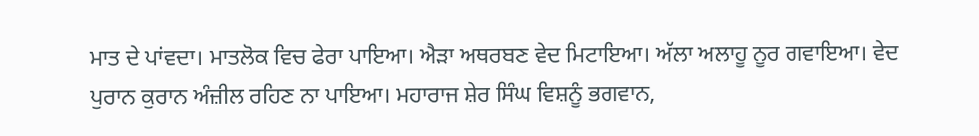ਮਾਤ ਦੇ ਪਾਂਵਦਾ। ਮਾਤਲੋਕ ਵਿਚ ਫੇਰਾ ਪਾਇਆ। ਐੜਾ ਅਥਰਬਣ ਵੇਦ ਮਿਟਾਇਆ। ਅੱਲਾ ਅਲਾਹੂ ਨੂਰ ਗਵਾਇਆ। ਵੇਦ ਪੁਰਾਨ ਕੁਰਾਨ ਅੰਜ਼ੀਲ ਰਹਿਣ ਨਾ ਪਾਇਆ। ਮਹਾਰਾਜ ਸ਼ੇਰ ਸਿੰਘ ਵਿਸ਼ਨੂੰ ਭਗਵਾਨ,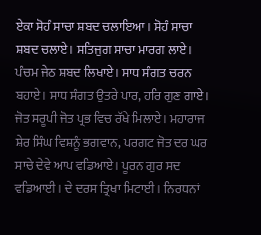ਏਕਾ ਸੋਹੰ ਸਾਚਾ ਸ਼ਬਦ ਚਲਾਇਆ। ਸੋਹੰ ਸਾਚਾ ਸ਼ਬਦ ਚਲਾਏ। ਸਤਿਜੁਗ ਸਾਚਾ ਮਾਰਗ ਲਾਏ। ਪੰਚਮ ਜੇਠ ਸ਼ਬਦ ਲਿਖਾਏ। ਸਾਧ ਸੰਗਤ ਚਰਨ ਬਹਾਏ। ਸਾਧ ਸੰਗਤ ਉਤਰੇ ਪਾਰ, ਹਰਿ ਗੁਣ ਗਾਏ। ਜੋਤ ਸਰੂਪੀ ਜੋਤ ਪ੍ਰਭ ਵਿਚ ਰੱਖੇ ਮਿਲਾਏ। ਮਹਾਰਾਜ ਸ਼ੇਰ ਸਿੰਘ ਵਿਸ਼ਨੂੰ ਭਗਵਾਨ, ਪਰਗਟ ਜੋਤ ਦਰ ਘਰ ਸਾਚੇ ਦੇਵੇ ਆਪ ਵਡਿਆਏ। ਪੂਰਨ ਗੁਰ ਸਦ ਵਡਿਆਈ। ਦੇ ਦਰਸ ਤ੍ਰਿਖਾ ਮਿਟਾਈ। ਨਿਰਧਨਾਂ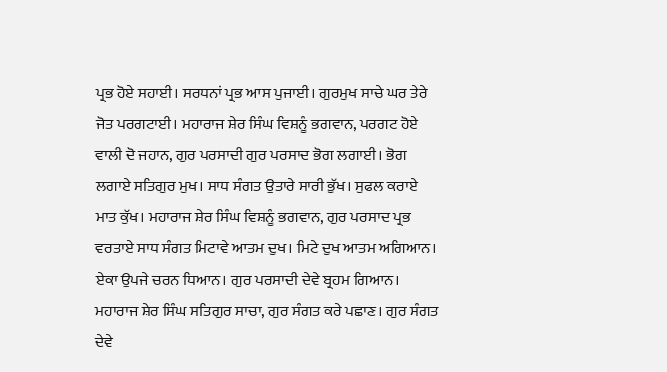ਪ੍ਰਭ ਹੋਏ ਸਹਾਈ। ਸਰਧਨਾਂ ਪ੍ਰਭ ਆਸ ਪੁਜਾਈ। ਗੁਰਮੁਖ ਸਾਚੇ ਘਰ ਤੇਰੇ ਜੋਤ ਪਰਗਟਾਈ। ਮਹਾਰਾਜ ਸ਼ੇਰ ਸਿੰਘ ਵਿਸ਼ਨੂੰ ਭਗਵਾਨ, ਪਰਗਟ ਹੋਏ ਵਾਲੀ ਦੋ ਜਹਾਨ, ਗੁਰ ਪਰਸਾਦੀ ਗੁਰ ਪਰਸਾਦ ਭੋਗ ਲਗਾਈ। ਭੋਗ ਲਗਾਏ ਸਤਿਗੁਰ ਮੁਖ। ਸਾਧ ਸੰਗਤ ਉਤਾਰੇ ਸਾਰੀ ਭੁੱਖ। ਸੁਫਲ ਕਰਾਏ ਮਾਤ ਕੁੱਖ। ਮਹਾਰਾਜ ਸ਼ੇਰ ਸਿੰਘ ਵਿਸ਼ਨੂੰ ਭਗਵਾਨ, ਗੁਰ ਪਰਸਾਦ ਪ੍ਰਭ ਵਰਤਾਏ ਸਾਧ ਸੰਗਤ ਮਿਟਾਵੇ ਆਤਮ ਦੁਖ। ਮਿਟੇ ਦੁਖ ਆਤਮ ਅਗਿਆਨ। ਏਕਾ ਉਪਜੇ ਚਰਨ ਧਿਆਨ। ਗੁਰ ਪਰਸਾਦੀ ਦੇਵੇ ਬ੍ਰਹਮ ਗਿਆਨ। ਮਹਾਰਾਜ ਸ਼ੇਰ ਸਿੰਘ ਸਤਿਗੁਰ ਸਾਚਾ, ਗੁਰ ਸੰਗਤ ਕਰੇ ਪਛਾਣ। ਗੁਰ ਸੰਗਤ ਦੇਵੇ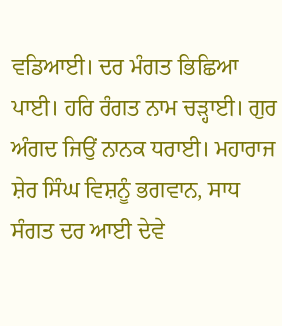ਵਡਿਆਈ। ਦਰ ਮੰਗਤ ਭਿਛਿਆ ਪਾਈ। ਹਰਿ ਰੰਗਤ ਨਾਮ ਚੜ੍ਹਾਈ। ਗੁਰ ਅੰਗਦ ਜਿਉਂ ਨਾਨਕ ਧਰਾਈ। ਮਹਾਰਾਜ ਸ਼ੇਰ ਸਿੰਘ ਵਿਸ਼ਨੂੰ ਭਗਵਾਨ, ਸਾਧ ਸੰਗਤ ਦਰ ਆਈ ਦੇਵੇ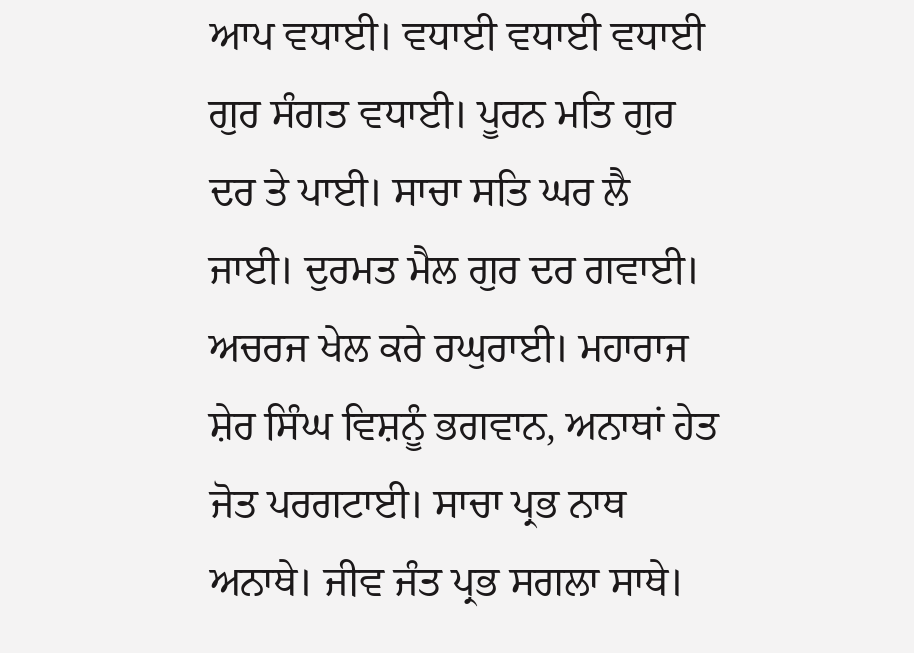ਆਪ ਵਧਾਈ। ਵਧਾਈ ਵਧਾਈ ਵਧਾਈ ਗੁਰ ਸੰਗਤ ਵਧਾਈ। ਪੂਰਨ ਮਤਿ ਗੁਰ ਦਰ ਤੇ ਪਾਈ। ਸਾਚਾ ਸਤਿ ਘਰ ਲੈ ਜਾਈ। ਦੁਰਮਤ ਮੈਲ ਗੁਰ ਦਰ ਗਵਾਈ। ਅਚਰਜ ਖੇਲ ਕਰੇ ਰਘੁਰਾਈ। ਮਹਾਰਾਜ ਸ਼ੇਰ ਸਿੰਘ ਵਿਸ਼ਨੂੰ ਭਗਵਾਨ, ਅਨਾਥਾਂ ਹੇਤ ਜੋਤ ਪਰਗਟਾਈ। ਸਾਚਾ ਪ੍ਰਭ ਨਾਥ ਅਨਾਥੇ। ਜੀਵ ਜੰਤ ਪ੍ਰਭ ਸਗਲਾ ਸਾਥੇ।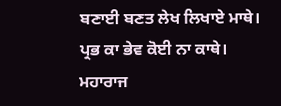ਬਣਾਈ ਬਣਤ ਲੇਖ ਲਿਖਾਏ ਮਾਥੇ। ਪ੍ਰਭ ਕਾ ਭੇਵ ਕੋਈ ਨਾ ਕਾਥੇ। ਮਹਾਰਾਜ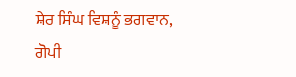ਸ਼ੇਰ ਸਿੰਘ ਵਿਸ਼ਨੂੰ ਭਗਵਾਨ, ਗੋਪੀ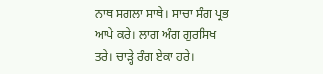ਨਾਥ ਸਗਲਾ ਸਾਥੇ। ਸਾਚਾ ਸੰਗ ਪ੍ਰਭ ਆਪੇ ਕਰੇ। ਲਾਗ ਅੰਗ ਗੁਰਸਿਖ ਤਰੇ। ਚਾੜ੍ਹੇ ਰੰਗ ਏਕਾ ਹਰੇ।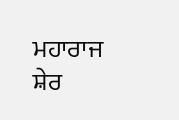ਮਹਾਰਾਜ ਸ਼ੇਰ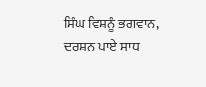ਸਿੰਘ ਵਿਸ਼ਨੂੰ ਭਗਵਾਨ, ਦਰਸ਼ਨ ਪਾਏ ਸਾਧ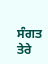ਸੰਗਤ ਤੇਰੇ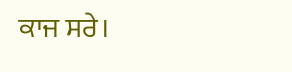ਕਾਜ ਸਰੇ।